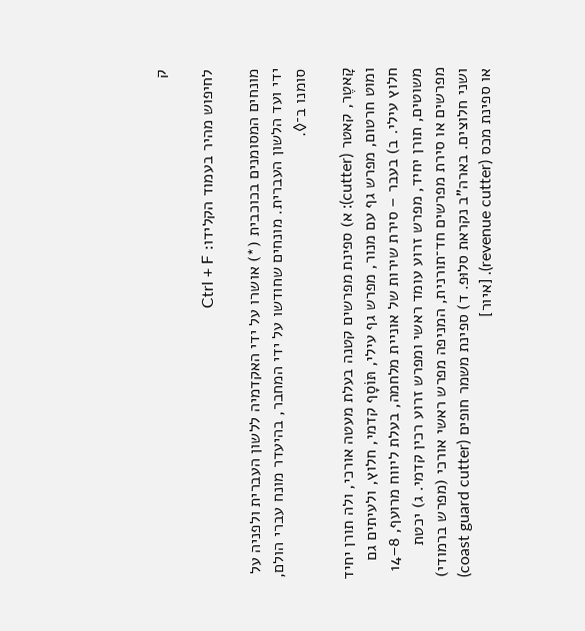ק

לחיפוש מהיר בעמוד הקלידו: Ctrl + F

מונחים המסומנים בכוכבית (*) אושרו על ידי האקדמיה ללשון העברית ולפניה על ידי ועד הלשון העברית. מונחים שחודשו על ידי המחבר, בהיעדר מונח עברי הולם, סומנו ב־◊.

קָאטֶר, קאטר (cutter): א) ספינת מפרשים קטנה בעלת מעטה אורכי, ולה תורן יחיד ומוט חרטום, מפרש גף עם מנור, מפרש גף עילי, תּוֹסָף קדמי, חלוץ, ולעיתים גם חלוץ עילי. ב) בעבר – סירת שירות של אוניית מלחמה, בעלת ליווח מרועף, 8–14 משוטים, תורן יחיד, מפרש זרוע עומד ראשי ומפרש זרוע רכין קדמי. ג) יכטת מפרשים או סירת מפרשים חד־תורנית, המניפה מפרש ראשי אורכי (מפרש ברמודי) ושני חלוצים. בארה"ב נקראת סלוּפ. ד) ספינת משמר חופים (coast guard cutter) או ספינת מכס (revenue cutter). [איור]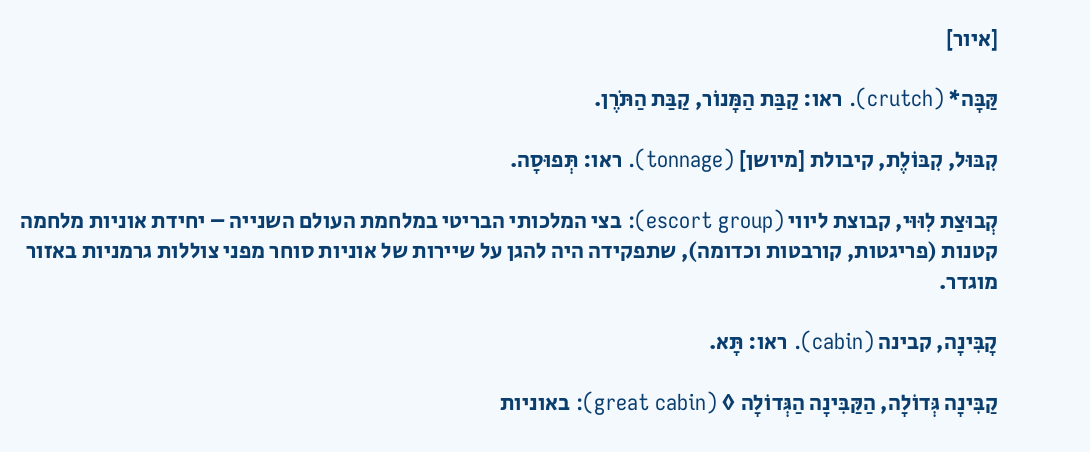[איור]

קַּבָּה* (crutch). ראו: קַבַּת הַמָּנוֹר, קַבַּת הַתֹּרֶן.

קִבּוּל, קִבּוֹלֶת, קיבולת [מיושן] (tonnage). ראו: תְּפוּסָה.

קְבוּצַת לִוּוּי, קבוצת ליווי (escort group): בצי המלכותי הבריטי במלחמת העולם השנייה – יחידת אוניות מלחמה קטנות (פריגטות, קורבטות וכדומה), שתפקידה היה להגן על שיירות של אוניות סוחר מפני צוללות גרמניות באזור מוגדר.

קָבִּינָה, קבינה (cabin). ראו: תָּא.

קַבִּינָה גְּדוֹלָה, הַקַּבִּינָה הַגְּדוֹלָה ◊ (great cabin): באוניות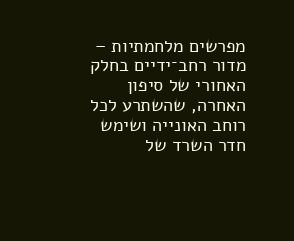מפרשים מלחמתיות – מדור רחב־ידיים בחלק האחורי של סיפון האחרה, שהשתרע לכל רוחב האונייה ושימש חדר השרד של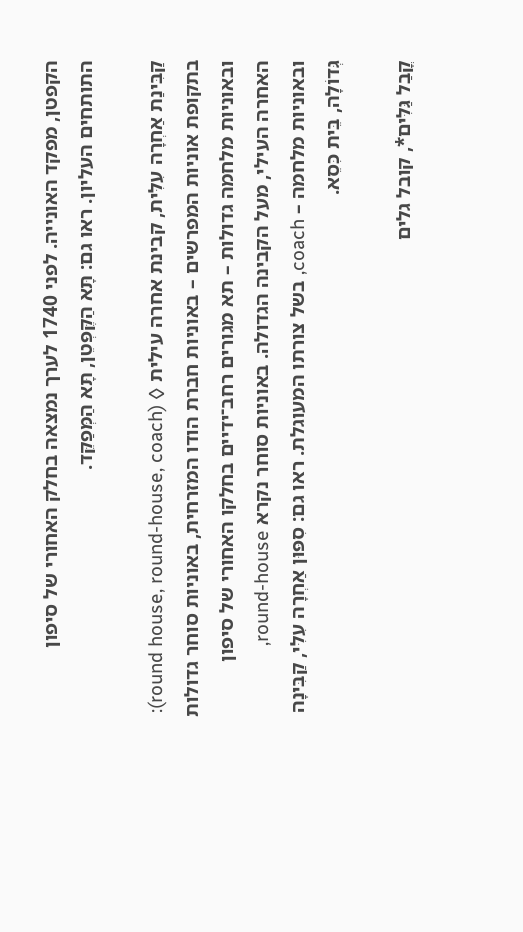הקפטן, מפקד האונייה. לפני 1740 לערך נמצאה בחלק האחורי של סיפון התותחים העליון. ראו גם: תָּא הַקֶּפְּטֵן, תָּא הַמְּפַקֵּד.

קַבִּינַת אַחְרָה עִלִּית, קבינת אחרה עילית ◊ (round house, round-house, coach): בתקופת אוניות המפרשים – באוניות חברת הודו המזרחית, באוניות סוחר גדולות ובאוניות מלחמה גדולות – תא מגורים רחב־ידיים בחלקו האחורי של סיפון האחרה העילי, מעל הקבינה הגדולה. באוניות סוחר נקרא round-house, ובאוניות מלחמה – coach, בשל צורתו המעוגלת. ראו גם: סִפּוּן אַחְרָה עִלִּי, קַבִּינָה גְּדוֹלָה, בֵּית כִּסֵא.

קֳבַל גַּלִּים*, קובל גלים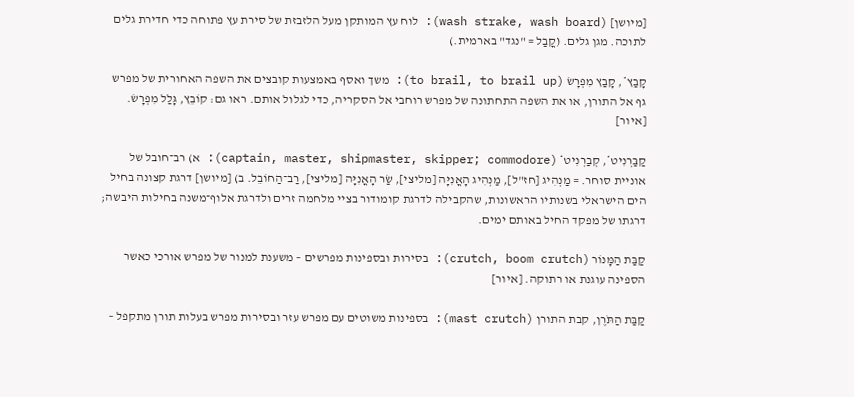[מיושן] (wash strake, wash board): לוח עץ המותקן מעל הלזבזת של סירת עץ פתוחה כדי חדירת גלים לתוכה. מגן גלים. (קֳבַל = "נגד" בארמית.)

קָבַץ*, קָבַץ מִפְרָשׂ (to brail, to brail up): משך ואסף באמצעות קובצים את השפה האחורית של מפרש גף אל התורן, או את השפה התחתונה של מפרש רוחבי אל הסקריה, כדי לגלול אותם. ראו גם: קוֹבֵץ, גָּלַל מִפְרָשׂ. [איור]

קַבַּרְנִיט*, קְבַרְנִיט* (captain, master, shipmaster, skipper; commodore): א) רב־חובל של אוניית סוחר. = מַנְהִיג [חז"ל], מַנְהִיג הָאֳנִיָּה [מליצי], שַׂר הָאֳנִיָּה [מליצי], רַב־הַחוֹבֵל. ב) [מיושן] דרגת קצונה בחיל הים הישראלי בשנותיו הראשונות, שהקבילה לדרגת קומודור בציי מלחמה זרים ולדרגת אלוף־משנה בחילות היבשה; דרגתו של מפקד החיל באותם ימים.

קַבַּת הַמָּנוֹר (crutch, boom crutch): בסירות ובספינות מפרשים – משענת למנור של מפרש אורכי כאשר הספינה עוגנת או רתוקה. [איור]

קַבַּת הַתֹּרֶן, קבת התורן (mast crutch): בספינות משוטים עם מפרש עזר ובסירות מפרש בעלות תורן מתקפל –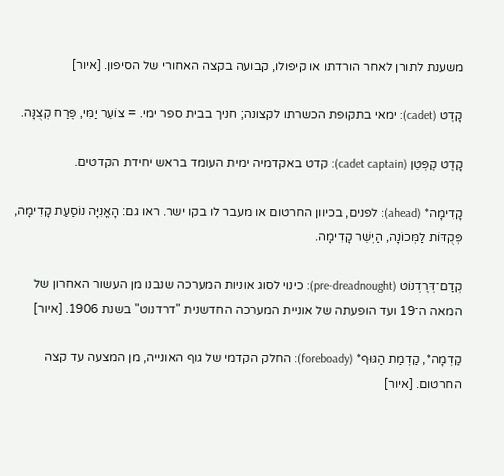משענת לתורן לאחר הורדתו או קיפולו, קבועה בקצה האחורי של הסיפון. [איור]

קָדֶט (cadet): ימאי בתקופת הכשרתו לקצונה; חניך בבית ספר ימי. = צוֹעֵר יַמִּי, פֶּרַח קְצֻנָּה.

קָדֶט קֶפְּטֵן (cadet captain): קדט באקדמיה ימית העומד בראש יחידת הקדטים.

קָדִימָה* (ahead): לפנים, בכיוון החרטום או מעבר לו בקו ישר. ראו גם: הָאֳנִיָּה נוֹסַעַת קָדִימָה, פְּקֻדּוֹת לַמְּכוֹנָה, הַיְשֵׁר קָדִימָה.

קְדַם־דְּרֶדְנוֹט (pre-dreadnought): כינוי לסוג אוניות המערכה שנבנו מן העשור האחרון של המאה ה־19 ועד הופעתה של אוניית המערכה החדשנית "דרדנוט" בשנת 1906. [איור]

קַדְמָה*, קַדְמַת הַגּוּף* (foreboady): החלק הקדמי של גוף האונייה, מן המצעה עד קצה החרטום. [איור]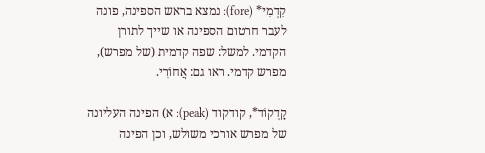קִדְמִי* (fore): נמצא בראש הספינה, פונה לעבר חרטום הספינה או שייך לתורן הקדמי. למשל: שפה קדמית (של מפרש), מפרש קדמי. ראו גם: אֲחוֹרִי.

קָדְקוֹד*, קודקוד (peak): א) הפינה העליונה של מפרש אורכי משולש, וכן הפינה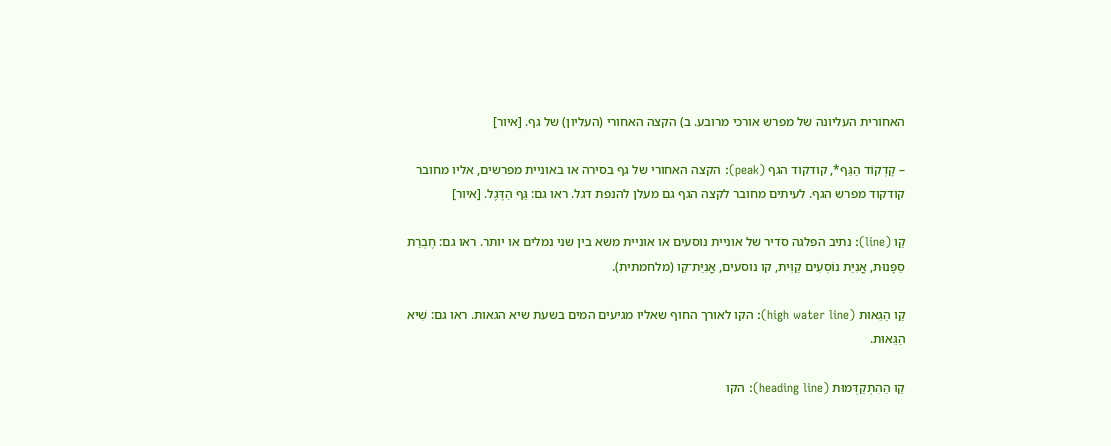האחורית העליונה של מפרש אורכי מרובע. ב) הקצה האחורי (העליון) של גף. [איור]

– קָדְקוֹד הַגַּף*, קודקוד הגף (peak): הקצה האחורי של גף בסירה או באוניית מפרשים, אליו מחובר קודקוד מפרש הגף. לעיתים מחובר לקצה הגף גם מעלן להנפת דגל. ראו גם: גַּף הַדֶּגֶל. [איור]

קַו (line): נתיב הפלגה סדיר של אוניית נוסעים או אוניית משא בין שני נמלים או יותר. ראו גם: חֶבְרַת סַפָּנוּת, אֳנִיַּת נוֹסְעִים קַוִּית, קו נוסעים, אֳנִיַּת־קַו (מלחמתית).

קַו הַגֵּאוּת (high water line): הקו לאורך החוף שאליו מגיעים המים בשעת שיא הגאות. ראו גם: שִׁיא הַגֵּאוּת.

קַו הַהִתְקַדְּמוּת (heading line): הקו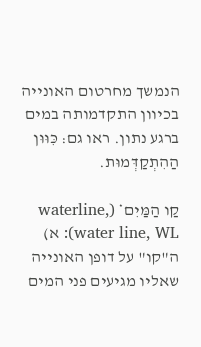הנמשך מחרטום האונייה בכיוון התקדמותה במים ברגע נתון. ראו גם: כִּוּוּן הַהִתְקַדְּמוּת.

קַו הַמַּיִם* (waterline, water line, WL): א) ה"קו" על דופן האונייה שאליו מגיעים פני המים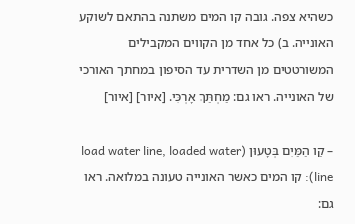כשהיא צפה. גובה קו המים משתנה בהתאם לשוקע האונייה. ב) כל אחד מן הקווים המקבילים המשורטטים מן השדרית עד הסיפון במחתך האורכי של האונייה. ראו גם: מַחְתַּךְ אָרְכִּי. [איור] [איור]

– קַו הַמַּיִם בְּטָעוּן (load water line, loaded water line): קו המים כאשר האונייה טעונה במלואה. ראו גם: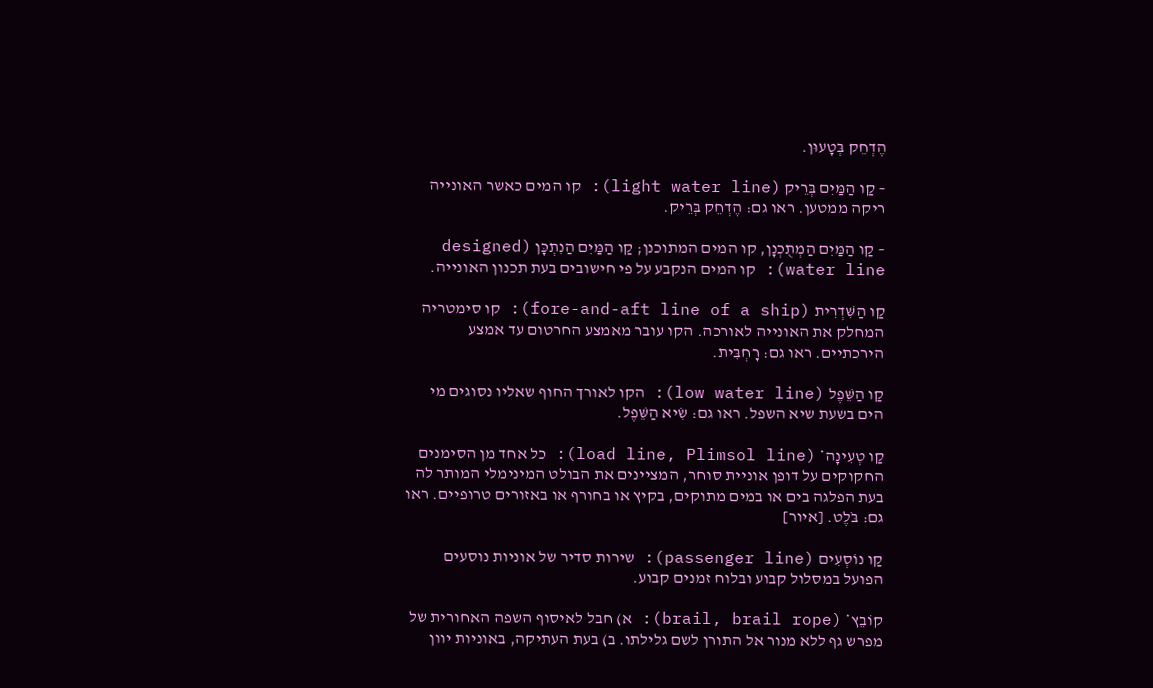הֶדְחֵק בְּטָעוּן.

– קַו הַמַּיִם בְּרֵיק (light water line): קו המים כאשר האונייה ריקה ממטען. ראו גם: הֶדְחֵק בְּרֵיק.

– קַו הַמַּיִם הַמְתֻכְנָן, קו המים המתוכנן; קַו הַמַּיִם הַנִתְכָּן (designed water line): קו המים הנקבע על פי חישובים בעת תכנון האונייה.

קַו הַשִּׁדְרִית (fore-and-aft line of a ship): קו סימטריה המחלק את האונייה לאורכה. הקו עובר מאמצע החרטום עד אמצע הירכתיים. ראו גם: רָחְבִּית.

קַו הַשֵּׁפֶל (low water line): הקו לאורך החוף שאליו נסוגים מי הים בשעת שיא השפל. ראו גם: שִׂיא הַשֵּׁפֶל.

קַו טְעִינָה* (load line, Plimsol line): כל אחד מן הסימנים החקוקים על דופן אוניית סוחר, המציינים את הבולט המינימלי המותר לה בעת הפלגה בים או במים מתוקים, בקיץ או בחורף או באזורים טרופיים. ראו גם: בֹּלֶט. [איור]

קַו נוֹסְעִים (passenger line): שירות סדיר של אוניות נוסעים הפועל במסלול קבוע ובלוח זמנים קבוע.

קוֹבֵץ* (brail, brail rope): א) חבל לאיסוף השפה האחורית של מפרש גף ללא מנור אל התורן לשם גלילתו. ב) בעת העתיקה, באוניות יוון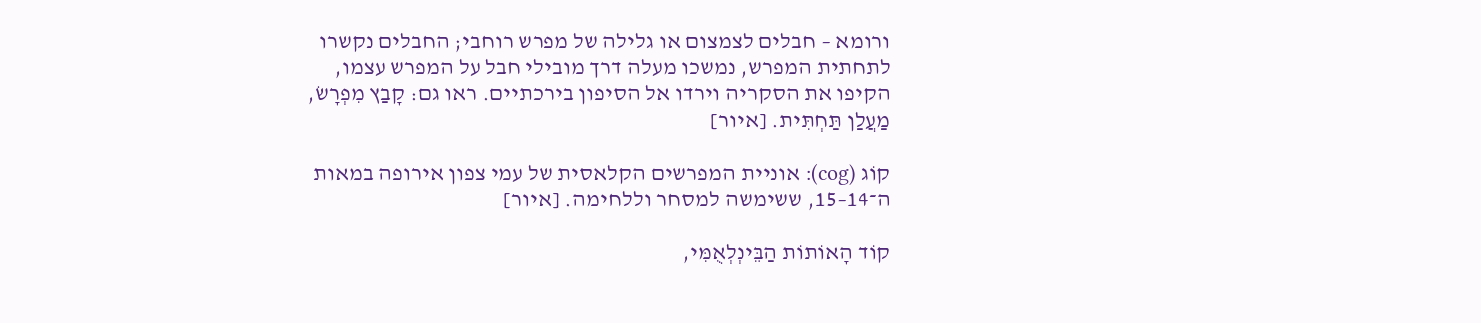ורומא – חבלים לצמצום או גלילה של מפרש רוחבי; החבלים נקשרו לתחתית המפרש, נמשכו מעלה דרך מובילי חבל על המפרש עצמו, הקיפו את הסקריה וירדו אל הסיפון בירכתיים. ראו גם: קָבַץ מִפְרָשׂ, מַעֲלַן תַּחְתִּית. [איור]

קוֹג (cog): אוניית המפרשים הקלאסית של עמי צפון אירופה במאות ה־14–15, ששימשה למסחר וללחימה. [איור]

קוֹד הָאוֹתוֹת הַבֵּינְלְאֻמִּי,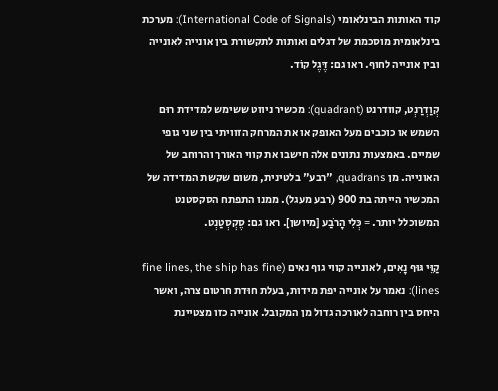קוד האותות הבינלאומי (International Code of Signals): מערכת בינלאומית מוסכמת של דגלים ואותות לתקשורת בין אונייה לאונייה ובין אונייה לחוף. ראו גם: דֶּגֶל קוֹד.

קְוַדְרַנְט, קוודרנט (quadrant): מכשיר ניווט ששימש למדידת רוּם השמש או כוכבים מעל האופק או את המרחק הזוויתי בין שני גופי שמיים. באמצעות נתונים אלה חישבו את קווי האורך והרוחב של האונייה. מן quadrans, "רבע" בלטינית, משום שקשת המדידה של המכשיר הייתה בת 900 (רבע מעגל). ממנו התפתח הסקסטנט המשוכלל יותר. = כְּלִי הָרֹבַע [מיושן]. ראו גם: סֶקְסְטַנְט.

קַוֵּי גּוּף נָאִים, לאונייה קווי גוף נאים (fine lines, the ship has fine lines): נאמר על אונייה יפת מידות, בעלת חוּדת חרטום צרה, ואשר היחס בין רוחבה לאורכה גדול מן המקובל. אונייה כזו מצטיינת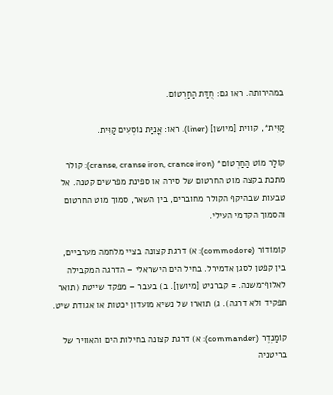במהירותה. ראו גם: חֻדַּת הַחַרְטוֹם.

קַוִּית*, קווית [מיושן] (liner). ראו: אֳנִיַּת נוֹסְעִים קַוִּית.

קוֹלַר מוֹט הַחַרְטוֹם* (cranse, cranse iron, crance iron): קולר מתכת בקצה מוט החרטום של סירה או ספינת מפרשים קטנה. אל טבעות שבהיקף הקולר מחוברים, בין השאר, סמוך מוט החרטום והסמוך הקדמי העילי.

קוֹמוֹדוֹר (commodore): א) דרגת קצונה בציי מלחמה מערביים, בין קפטן לסגן אדמירל. בחיל הים הישראלי – הדרגה המקבילה לאלוף־משנה. = קברניט [מיושן]. ב) בעבר – מפקד שייטת (תואר תפקיד ולא דרגה). ג) תוארו של נשיא מועדון יכטות או אגודת שיט.

קוֹמַנְדֶר (commander): א) דרגת קצונה בחילות הים והאוויר של בריטניה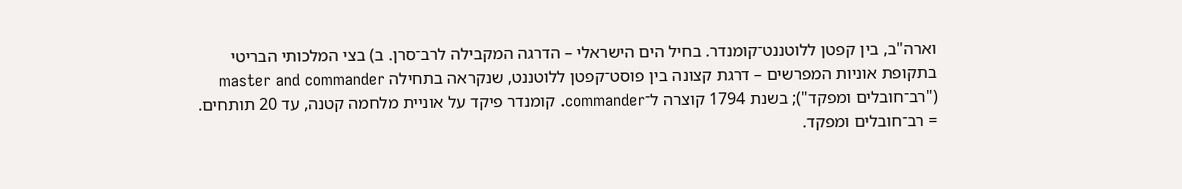וארה"ב, בין קפטן ללוטננט־קומנדר. בחיל הים הישראלי – הדרגה המקבילה לרב־סרן. ב) בצי המלכותי הבריטי בתקופת אוניות המפרשים – דרגת קצונה בין פוסט־קפטן ללוטננט, שנקראה בתחילה master and commander ("רב־חובלים ומפקד"); בשנת 1794 קוצרה ל־commander. קומנדר פיקד על אוניית מלחמה קטנה, עד 20 תותחים. = רב־חובלים ומפקד.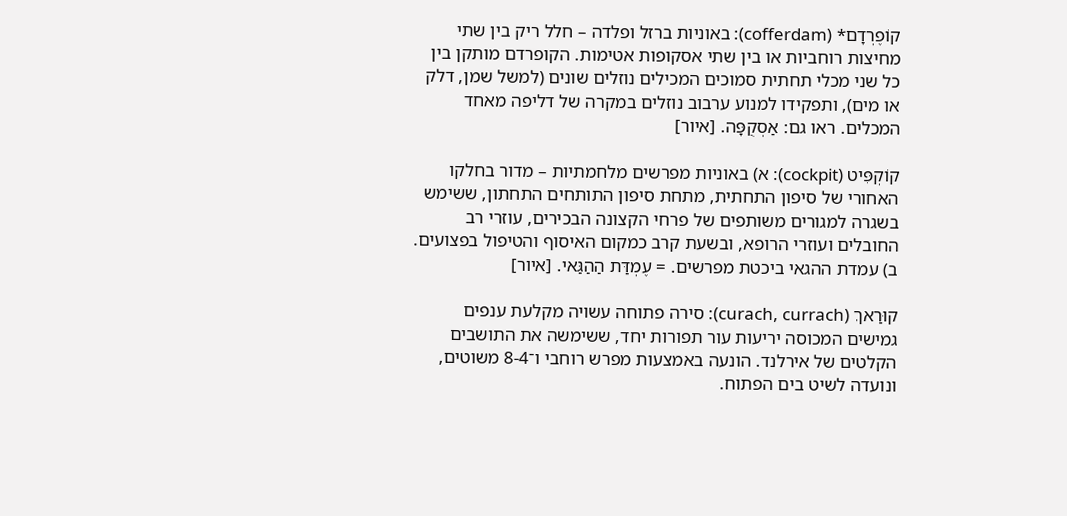קוֹפֶרְדָם* (cofferdam): באוניות ברזל ופלדה – חלל ריק בין שתי מחיצות רוחביות או בין שתי אסקופות אטימות. הקופרדם מותקן בין כל שני מכלי תחתית סמוכים המכילים נוזלים שונים (למשל שמן, דלק או מים), ותפקידו למנוע ערבוב נוזלים במקרה של דליפה מאחד המכלים. ראו גם: אַסְקֻפָּה. [איור]

קוֹקְפִּיט (cockpit): א) באוניות מפרשים מלחמתיות – מדור בחלקו האחורי של סיפון התחתית, מתחת סיפון התותחים התחתון, ששימש בשגרה למגורים משותפים של פרחי הקצונה הבכירים, עוזרי רב החובלים ועוזרי הרופא, ובשעת קרב כמקום האיסוף והטיפול בפצועים. ב) עמדת ההגאי ביכטת מפרשים. = עֶמְדַּת הַהַגַּאי. [איור]

קוּרַאךְ (curach, currach): סירה פתוחה עשויה מקלעת ענפים גמישים המכוסה יריעות עור תפורות יחד, ששימשה את התושבים הקלטים של אירלנד. הונעה באמצעות מפרש רוחבי ו־8-4 משוטים, ונועדה לשיט בים הפתוח.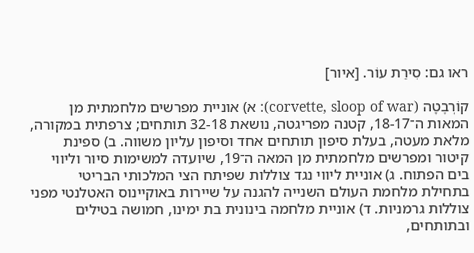ראו גם: סִירַת עוֹר. [איור]

קוֹרְבֶטָה (corvette, sloop of war): א) אוניית מפרשים מלחמתית מן המאות ה־18-17, קטנה מפריגטה, נושאת 32-18 תותחים; צרפתית במקורה, מלאת מעטה, בעלת סיפון תותחים אחד וסיפון עליון משווה. ב) ספינת קיטור ומפרשים מלחמתית מן המאה ה־19, שיועדה למשימות סיור וליווי בים הפתוח. ג) אוניית ליווי נגד צוללות שפיתח הצי המלכותי הבריטי בתחילת מלחמת העולם השנייה להגנה על שיירות באוקיינוס האטלנטי מפני צוללות גרמניות. ד) אוניית מלחמה בינונית בת ימינו, חמושה בטילים ובתותחים,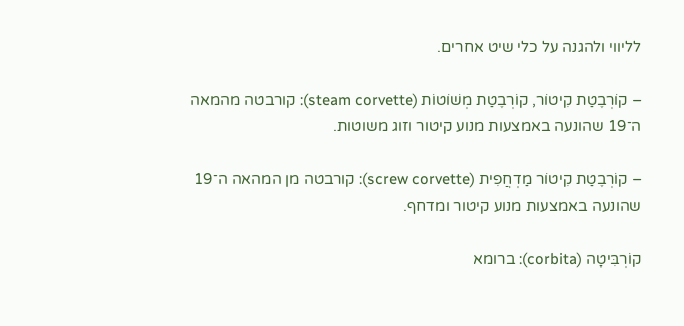לליווי ולהגנה על כלי שיט אחרים.

– קוֹרְבֶטַת קִיטוֹר, קוֹרְבֶטַת מְשׁוֹטוֹת (steam corvette): קורבטה מהמאה ה־19 שהונעה באמצעות מנוע קיטור וזוג משוטות.

– קוֹרְבֶטַת קִיטוֹר מַדְחֲפִית (screw corvette): קורבטה מן המהאה ה־19 שהונעה באמצעות מנוע קיטור ומדחף.

קוֹרְבִּיטָה (corbita): ברומא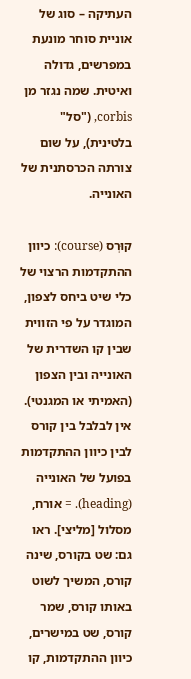העתיקה – סוג של אוניית סוחר מונעת במפרשים, גדולה ואיטית. שמה נגזר מן corbis, ("סל" בלטינית), על שום צורתה הכרסתנית של האונייה.

קוּרְס (course): כיוון ההתקדמות הרצוי של כלי שיט ביחס לצפון, המוגדר על פי הזווית שבין קו השדרית של האונייה ובין הצפון (האמיתי או המגנטי). אין לבלבל בין קורס לבין כיוון ההתקדמות בפועל של האונייה (heading). = אורח, מסלול [מליצי]. ראו גם: שט בקורס, שינה קורס, המשיך לשוט באותו קורס, שמר קורס, שט במישרים, כיוון ההתקדמות, קו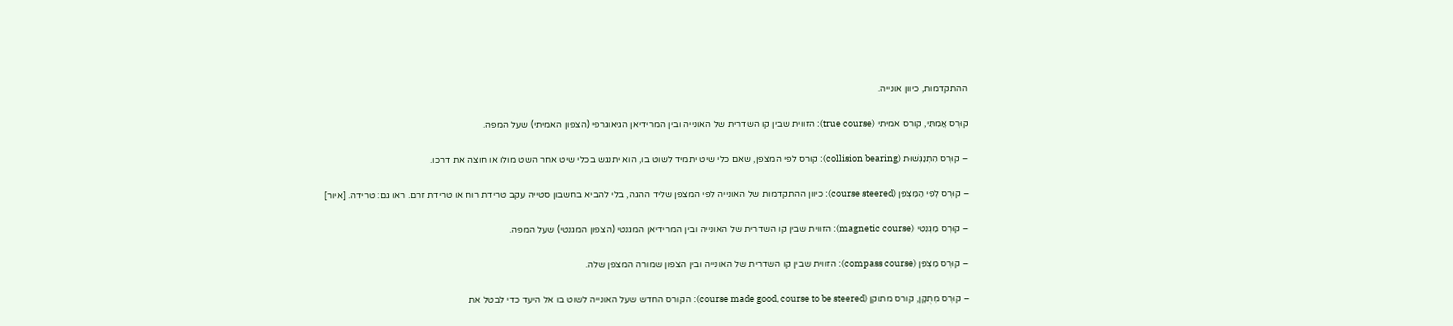ההתקדמות, כיוון אונייה.

קוּרְס אֲמִתִּי, קורס אמיתי (true course): הזווית שבין קו השדרית של האונייה ובין המרידיאן הגיאוגרפי (הצפון האמיתי) שעל המפה.

– קוּרְס הִתְנַגְּשׁוּת (collision bearing): קורס לפי המצפן, שאם כלי שיט יתמיד לשוט בו, הוא יתנגש בכלי שיט אחר השט מולו או חוצה את דרכו.

– קוּרְס לְפִי הַמַּצְפֵּן (course steered): כיוון ההתקדמות של האונייה לפי המצפן שליד ההגה, בלי להביא בחשבון סטייה עקב טרידת רוח או טרידת זרם. ראו גם: טרידה. [איור]

– קוּרְס מַגְנֵטִי (magnetic course): הזווית שבין קו השדרית של האונייה ובין המרידיאן המגנטי (הצפון המגנטי) שעל המפה.

– קוּרְס מַצְפֵּן (compass course): הזווית שבין קו השדרית של האונייה ובין הצפון שמורה המצפן שלה.

– קוּרְס מְתֻקָּן, קורס מתוקן (course made good, course to be steered): הקורס החדש שעל האונייה לשוט בו אל היעד כדי לבטל את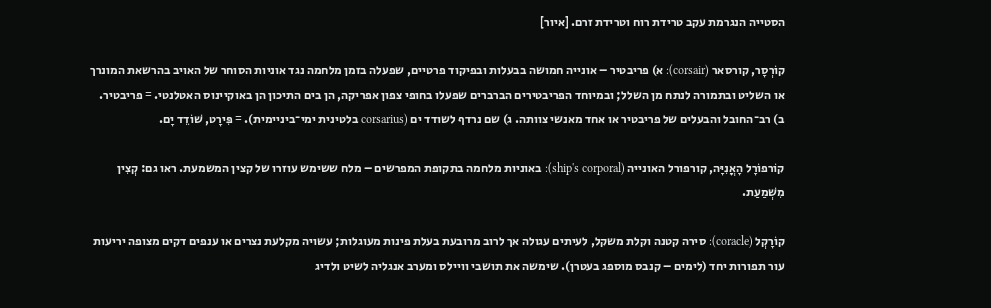הסטייה הנגרמת עקב טרידת רוח וטרידת זרם. [איור]

קוֹרְסָר, קורסאר (corsair): א) פריבטיר – אונייה חמושה בבעלות ובפיקוד פרטיים, שפעלה בזמן מלחמה נגד אוניות הסוחר של האויב בהרשאת המונרך או השליט ובתמורה לנתח מן השלל; ובמיוחד הפריבטירים הברברים שפעלו בחופי צפון אפריקה, הן בים התיכון הן באוקיינוס האטלנטי. = פריבטיר. ב) רב־החובל והבעלים של פריבטיר או אחד מאנשי צוותה. ג) שם נרדף לשודד ים (corsarius בלטינית ימי־ביניימית). = פִּירָט, שׁוֹדֵד יָם.

קוֹרפוֹרָל הָאֳנִיָּה, קורפורל האונייה (ship's corporal): באוניות מלחמה בתקופת המפרשים – מלח ששימש עוזרו של קצין המשמעת. ראו גם: קְצִין מִשְׁמַעַת.

קוֹרָקְל (coracle): סירה קטנה וקלת משקל, לעיתים עגולה אך לרוב מרובעת בעלת פינות מעוגלות; עשויה מקלעת נצרים או ענפים דקים מצופה יריעות עור תפורות יחד (לימים – קנבס מוספג בעטרן). שימשה את תושבי וויילס ומערב אנגליה לשיט ולדיג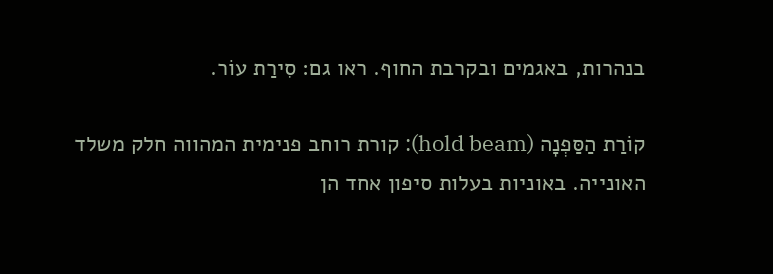בנהרות, באגמים ובקרבת החוף. ראו גם: סִירַת עוֹר.

קוֹרַת הַסַּפְנָה (hold beam): קורת רוחב פנימית המהווה חלק משלד האונייה. באוניות בעלות סיפון אחד הן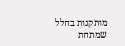מותקנות בחלל שמתחת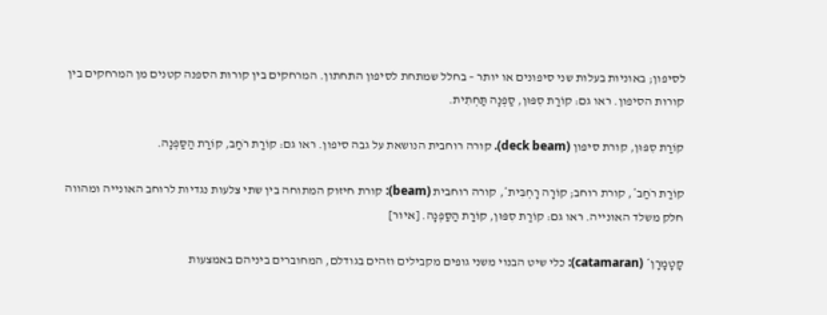לסיפון; באוניות בעלות שני סיפונים או יותר – בחלל שמתחת לסיפון התחתון. המרחקים בין קורות הספנה קטנים מן המרחקים בין קורות הסיפון. ראו גם: קוֹרַת סִפּוּן, סַפְנָה תַּחְתִית.

קוֹרַת סִפּוּן, קורת סיפון (deck beam). קורה רוחבית הנושאת על גבה סיפון. ראו גם: קוֹרַת רֹחַב, קוֹרַת הַסַּפְנָה.

קוֹרַת רֹחַב*, קורת רוחב; קוֹרָה רָחְבִּית*, קורה רוחבית (beam): קורת חיזוק המתוחה בין שתי צלעות נגדיות לרוחב האונייה ומהווה חלק משלד האונייה. ראו גם: קוֹרַת סִפּוּן, קוֹרַת הַסַּפְנָה. [איור]

קָטָמָרָן* (catamaran): כלי שיט הבנוי משני גופים מקבילים וזהים בגודלם, המחוברים ביניהם באמצעות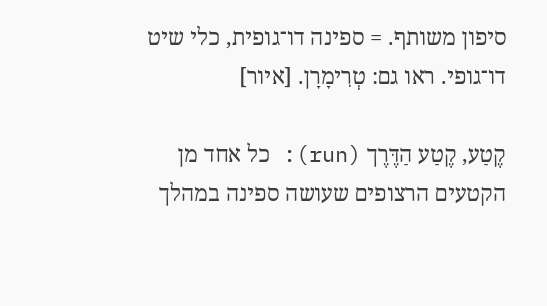סיפון משותף. = ספינה דו־גופית, כלי שיט דו־גופי. ראו גם: טְרִימָרָן. [איור]

קֶטַע, קֶטַע הַדֶּרֶך (run): כל אחד מן הקטעים הרצופים שעושה ספינה במהלך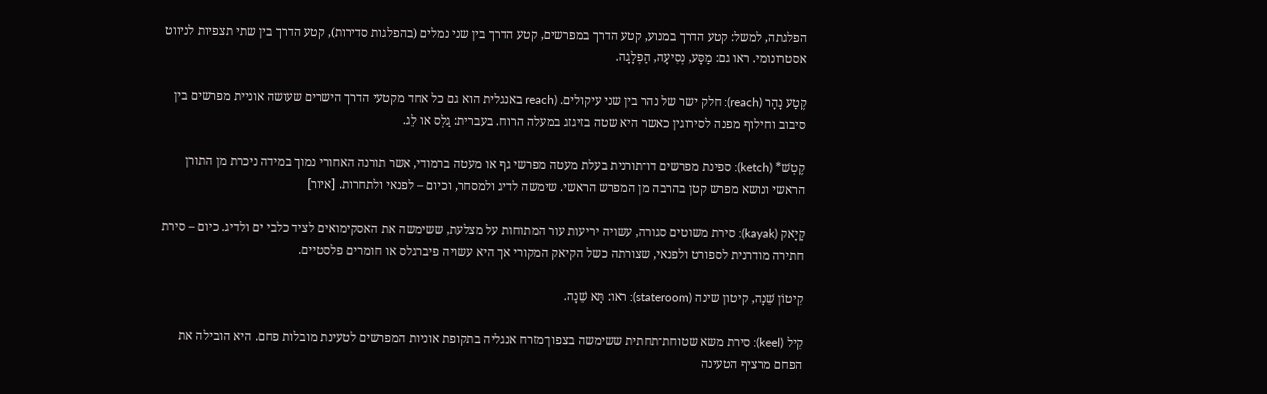הפלגתה, למשל: קטע הדרך במנוע, קטע הדרך במפרשים, קטע הדרך בין שני נמלים (בהפלגות סדירות), קטע הדרך בין שתי תצפיות לניווט אסטרונומי. ראו גם: מַסָּע, נְסִיעָה, הַפְלָגָה.

קֶטַע נָהָר (reach): חלק ישר של נהר בין שני עיקולים. (reach באנגלית הוא גם כל אחד מקטעי הדרך הישרים שעושה אוניית מפרשים בין סיבוב וחילוף מפנה לסירוגין כאשר היא שטה בזיגזג במעלה הרוח. בעברית: גַלְס או לֵג.

קֶטְשׁ* (ketch): ספינת מפרשים דו־תורנית בעלת מעטה מפרשי גף או מעטה ברמודי, אשר תורנה האחורי נמוך במידה ניכרת מן התורן הראשי ונושא מפרש קטן בהרבה מן המפרש הראשי. שימשה לדיג ולמסחר, וכיום – לפנאי ולתחרות. [איור]

קָיָאק (kayak): סירת משוטים סגורה, עשויה יריעות עור המתוחות על מצלעת, ששימשה את האסקימואים לציד כלבי ים ולדיג. כיום – סירת חתירה מודרנית לספורט ולפנאי, שצורתה כשל הקיאק המקורי אך היא עשויה פיברגלס או חומרים פלסטיים.

קִיטוֹן שֵׁנָה, קיטון שינה (stateroom): ראו: תָּא שֵׁנָה.

קִיל (keel): סירת משא שטוחת־תחתית ששימשה בצפון־מזרח אנגליה בתקופת אוניות המפרשים לטעינת מובלות פחם. היא הובילה את הפחם מרציף הטעינה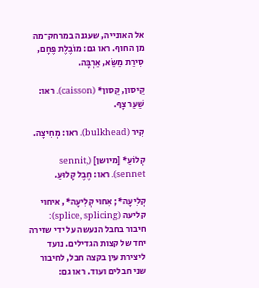אל האונייה, שעגנה במרחק־מה מן החוף. ראו גם: מוֹבֶלֶת פֶּחָם, סִירַת מַשַּׂא, אַרְבָּה.

קֵיסון, קֵסון* (caisson). ראו: שַׁעַר צָף.

קִיר (bulkhead). ראו: מְחִיצָה.

קְלוֹעַ* [מיושן] (sennit, sennet). ראו: חֶבֶל קָלוּעַ.

קְלִיעָה*; אִחוּי קְלִיעָה*, איחוי קליעה (splice, splicing): חיבור בחבל הנעשה על ידי שזירה יחד של קצות הגדילים. נועד ליצירת עין בקצה חבל, לחיבור שני חבלים ועוד. ראו גם: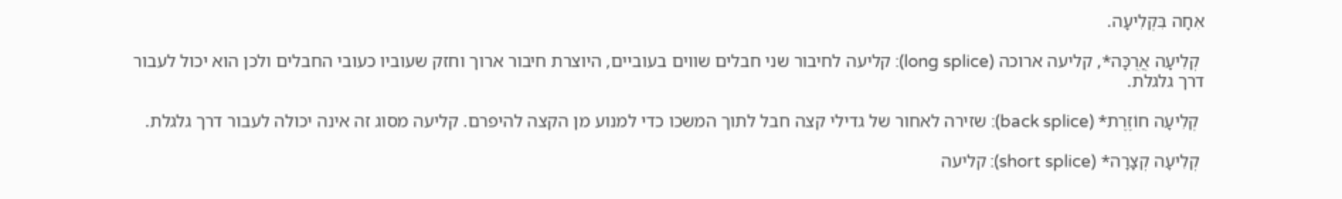אִחָה בִּקְלִיעָה.

 קְלִיעָה אֲרֻכָּה*, קליעה ארוכה (long splice): קליעה לחיבור שני חבלים שווים בעוביים, היוצרת חיבור ארוך וחזק שעוביו כעובי החבלים ולכן הוא יכול לעבור דרך גלגלת.

 קְלִיעָה חוֹזֶרֶת* (back splice): שזירה לאחור של גדילי קצה חבל לתוך המשכו כדי למנוע מן הקצה להיפרם. קליעה מסוג זה אינה יכולה לעבור דרך גלגלת.

 קְלִיעָה קְצָרָה* (short splice): קליעה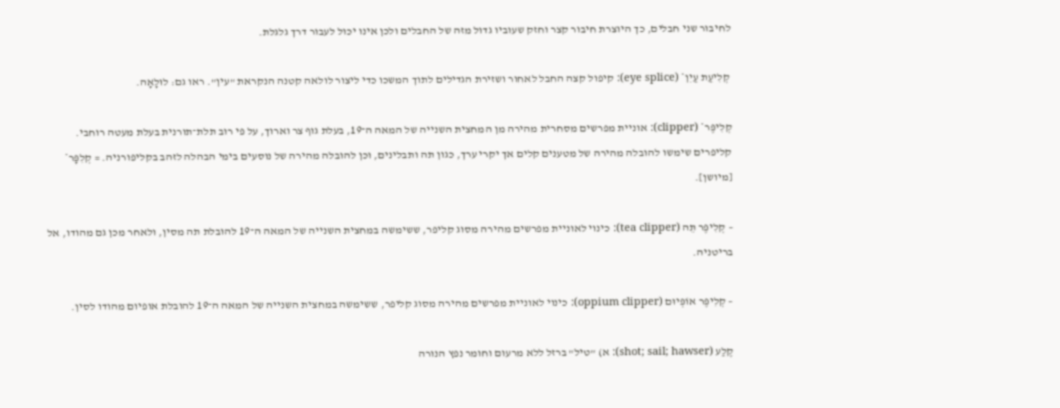לחיבור שני חבלים, כך היוצרת חיבור קצר וחזק שעוביו גדול מזה של החבלים ולכן אינו יכול לעבור דרך גלגלת.

 קְלִיעַת עַיִן* (eye splice): קיפול קצה החבל לאחור ושזירת הגדילים לתוך המשכו כדי ליצור לולאה קטנה הנקראת "עין". ראו גם: לוּלָאָה.

קְלִיפֶּר* (clipper): אוניית מפרשים מסחרית מהירה מן המחצית השנייה של המאה ה־19, בעלת גוף צר וארוך, על פי רוב תלת־תורנית בעלת מעטה רוחבי. קליפרים שימשו להובלה מהירה של מטענים קלים אך יקרי ערך, כגון תה ותבלינים, וכן להובלה מהירה של נוסעים בימי הבהלה לזהב בקליפורניה. = קְלִפָּר* [מיושן].

– קְלִיפֶּר תֵּה (tea clipper): כינוי לאוניית מפרשים מהירה מסוג קליפר, ששימשה במחצית השנייה של המאה ה־19 להובלת תה מסין, ולאחר מכן גם מהודו, אל בריטניה.

– קְלִיפֶּר אוֹפְּיוּם (oppium clipper): כינוי לאוניית מפרשים מהירה מסוג קליפר, ששימשה במחצית השנייה של המאה ה־19 להובלת אופיום מהודו לסין.

קֶלַע (shot; sail; hawser): א) "טיל" ברזל ללא מרעום וחומר נפץ הנורה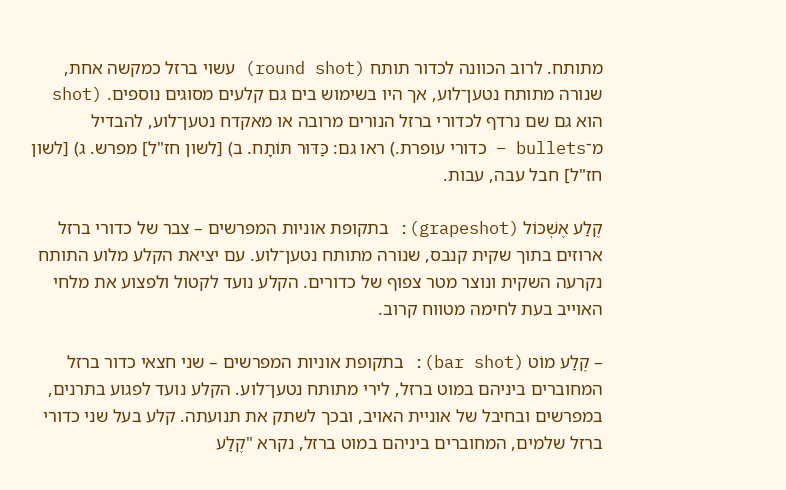מתותח. לרוב הכוונה לכדור תותח (round shot) עשוי ברזל כמקשה אחת, שנורה מתותח נטען־לוע, אך היו בשימוש בים גם קלעים מסוגים נוספים. (shot הוא גם שם נרדף לכדורי ברזל הנורים מרובה או מאקדח נטען־לוע, להבדיל מ־bullets – כדורי עופרת.) ראו גם: כַּדּוּר תּוֹתָח. ב) [לשון חז"ל] מפרש. ג) [לשון חז"ל] חבל עבה, עבות.

קֶלַע אֶשְׁכּוֹל (grapeshot): בתקופת אוניות המפרשים – צבר של כדורי ברזל ארוזים בתוך שקית קנבס, שנורה מתותח נטען־לוע. עם יציאת הקלע מלוע התותח נקרעה השקית ונוצר מטר צפוף של כדורים. הקלע נועד לקטול ולפצוע את מלחי האוייב בעת לחימה מטווח קרוב.

– קֶלַע מוֹט (bar shot): בתקופת אוניות המפרשים – שני חצאי כדור ברזל המחוברים ביניהם במוט ברזל, לירי מתותח נטען־לוע. הקלע נועד לפגוע בתרנים, במפרשים ובחיבל של אוניית האויב, ובכך לשתק את תנועתה. קלע בעל שני כדורי ברזל שלמים, המחוברים ביניהם במוט ברזל, נקרא "קֶלַע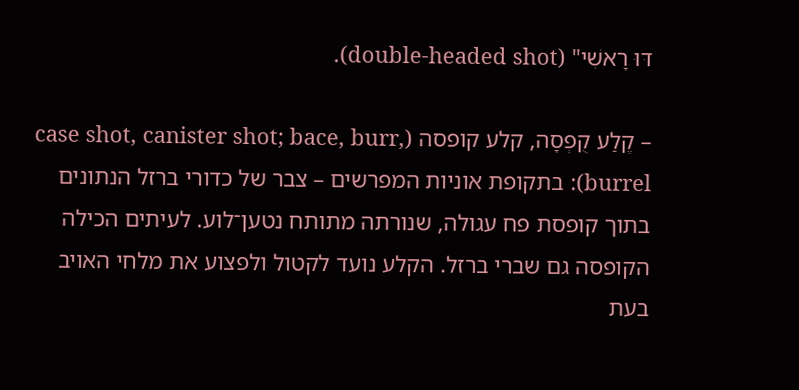דּוּ רָאשִׁי" (double-headed shot).

– קֶלַע קֻפְסָה, קלע קופסה (case shot, canister shot; bace, burr, burrel): בתקופת אוניות המפרשים – צבר של כדורי ברזל הנתונים בתוך קופסת פח עגולה, שנורתה מתותח נטען־לוע. לעיתים הכילה הקופסה גם שברי ברזל. הקלע נועד לקטול ולפצוע את מלחי האויב בעת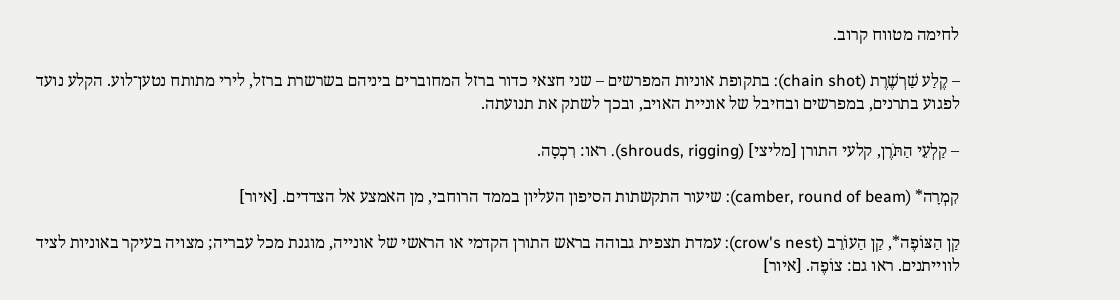לחימה מטווח קרוב.

– קֶלַע שַׁרְשֶׁרֶת (chain shot): בתקופת אוניות המפרשים – שני חצאי כדור ברזל המחוברים ביניהם בשרשרת ברזל, לירי מתותח נטען־לוע. הקלע נועד לפגוע בתרנים, במפרשים ובחיבל של אוניית האויב, ובכך לשתק את תנועתה.

– קַלְעֵי הַתֹּרֶן, קלעי התורן [מליצי] (shrouds, rigging). ראו: רִכְסָה.

קִמְרָה* (camber, round of beam): שיעור התקשתות הסיפון העליון בממד הרוחבי, מן האמצע אל הצדדים. [איור]

קַן הַצּוֹפֶה*, קַן הַעוֹרֵב (crow's nest): עמדת תצפית גבוהה בראש התורן הקדמי או הראשי של אונייה, מוגנת מכל עבריה; מצויה בעיקר באוניות לציד לווייתנים. ראו גם: צוֹפֶה. [איור]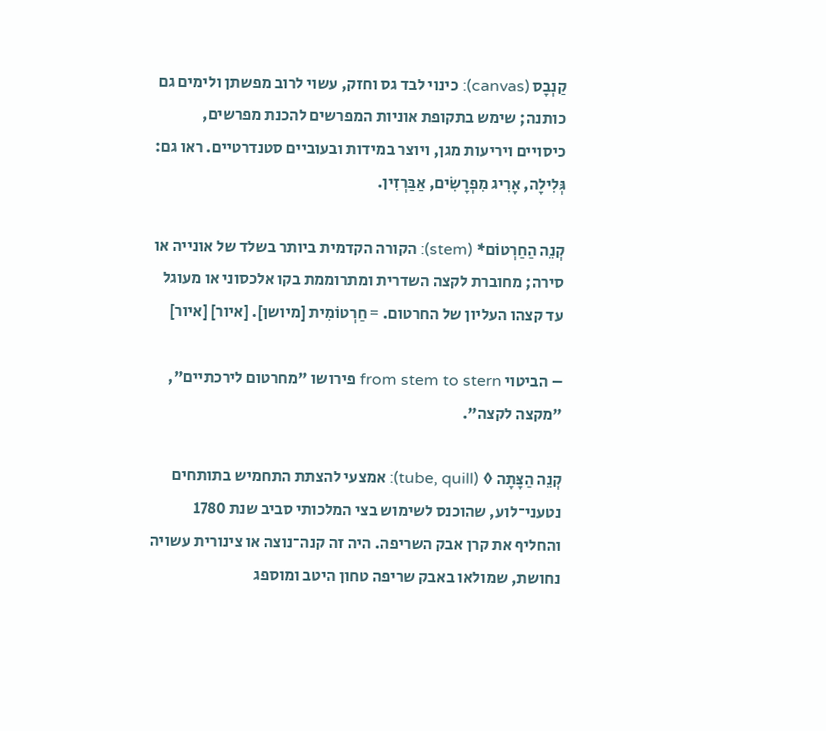קַנְבָס (canvas): כינוי לבד גס וחזק, עשוי לרוב מפשתן ולימים גם כותנה; שימש בתקופת אוניות המפרשים להכנת מפרשים, כיסויים ויריעות מגן, ויוצר במידות ובעוביים סטנדרטיים. ראו גם: גְּלִילָה, אָרִיג מִפְרָשִׂים, אַבַּרְזִין.

קְנֵה הַחַרְטוֹם* (stem): הקורה הקדמית ביותר בשלד של אונייה או סירה; מחוברת לקצה השדרית ומתרוממת בקו אלכסוני או מעוגל עד קצהו העליון של החרטום. = חַרְטוֹמִית [מיושן]. [איור] [איור]

– הביטוי from stem to stern פירושו "מחרטום לירכתיים", "מקצה לקצה".

קְנֵה הַצָּתָה ◊ (tube, quill): אמצעי להצתת התחמיש בתותחים נטעני־לוע, שהוכנס לשימוש בצי המלכותי סביב שנת 1780 והחליף את קרן אבק השריפה. היה זה קנה־נוצה או צינורית עשויה נחושת, שמולאו באבק שריפה טחון היטב ומוספג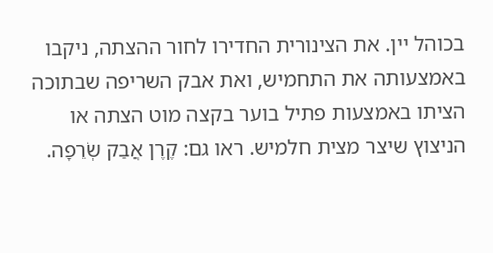בכוהל יין. את הצינורית החדירו לחור ההצתה, ניקבו באמצעותה את התחמיש, ואת אבק השריפה שבתוכה הציתו באמצעות פתיל בוער בקצה מוט הצתה או הניצוץ שיצר מצית חלמיש. ראו גם: קֶרֶן אֲבַק שְׂרֵפָה.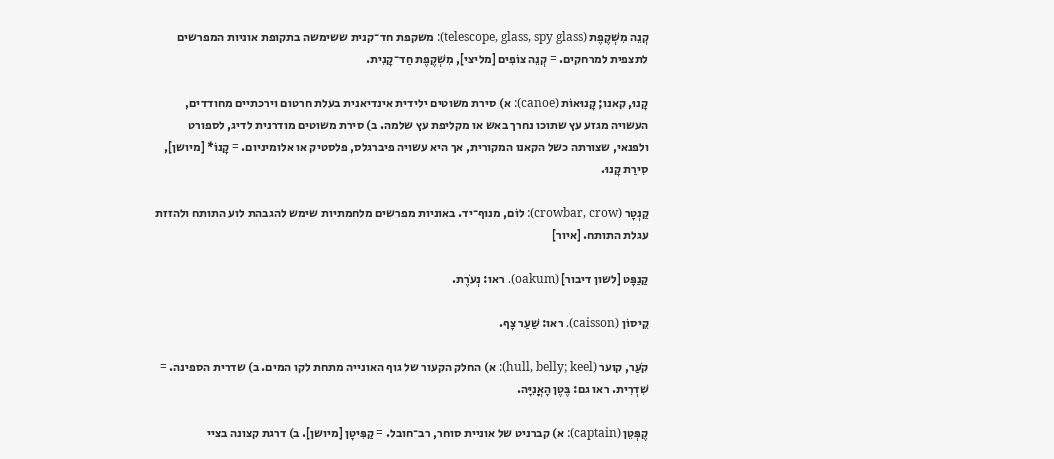קְנֵה מִשְׁקֶפֶת (telescope, glass, spy glass): משקפת חד־קנית ששימשה בתקופת אוניות המפרשים לתצפית למרחקים. = קְנֵה צוֹפִים [מליצי], מִשְׁקֶפֶת חַד־קָנִית.

קָנוּ, קאנו; קָנוּאוֹת (canoe): א) סירת משוטים ילידית אינדיאנית בעלת חרטום וירכתיים מחודדים, העשויה מגזע עץ שתוכו נחרך באש או מקליפת עץ שלמה. ב) סירת משוטים מודרנית לדיג, לספורט ולפנאי, שצורתה כשל הקאנו המקורית, אך היא עשויה פיברגלס, פלסטיק או אלומיניום. = קָנוֹ* [מיושן], סִירַת קָנוּ.

קַנְטָר (crowbar, crow): לוֹם, מנוף־יד. באוניות מפרשים מלחמתיות שימש להגבהת לוע התותח ולהזזת עגלת התותח. [איור]

קַנַפָּט [לשון דיבור] (oakum). ראו: נְעֹרֶת.

קֵיסוֹן (caisson). ראו: שַׁעַר צָף.

קֹעַר, קוער (hull, belly; keel): א) החלק הקעור של גוף האונייה מתחת לקו המים. ב) שדרית הספינה. = שִׁדְרִית. ראו גם: בֶּטֶן הָאֳנִיָּה.

קֶפְּטֵן (captain): א) קברניט של אוניית סוחר, רב־חובל. = קַפִּיטָן [מיושן]. ב) דרגת קצונה בציי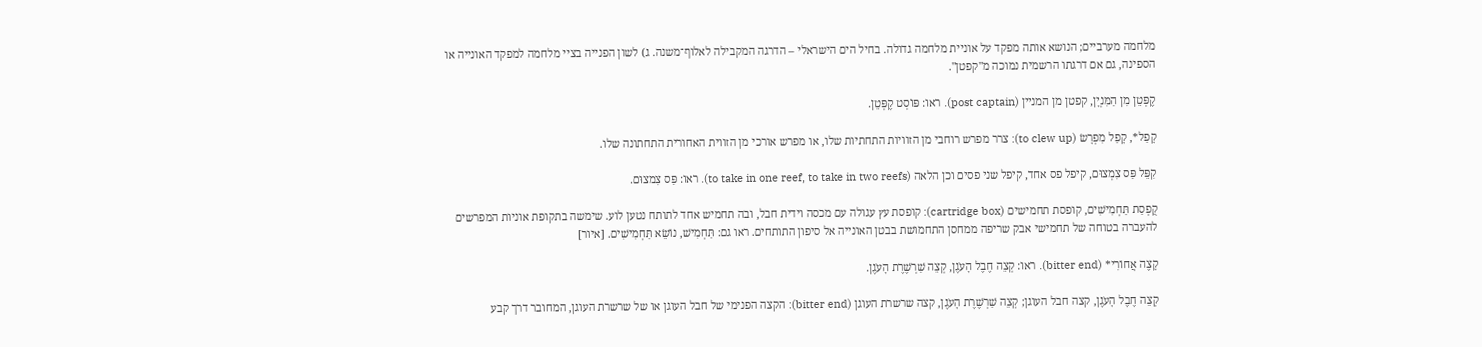מלחמה מערביים; הנושא אותה מפקד על אוניית מלחמה גדולה. בחיל הים הישראלי – הדרגה המקבילה לאלוף־משנה. ג) לשון הפנייה בציי מלחמה למפקד האונייה או הספינה, גם אם דרגתו הרשמית נמוכה מ"קפטן".

קֶפְּטֵן מִן הַמִּנְיָן, קפטן מן המניין (post captain). ראו: פּוֹסְט קֶפְּטֵן.

קָפַל*, קָפַל מִפְרָשׂ (to clew up): צרר מפרש רוחבי מן הזוויות התחתיות שלו, או מפרש אורכי מן הזווית האחורית התחתונה שלו.

קִפֵּל פַּס צִמְצוּם, קיפל פס אחד, קיפל שני פסים וכן הלאה (to take in one reef, to take in two reefs). ראו: פַּס צִמצוּם.

קֻפְסַת תַּחְמִישִׁים, קופסת תחמישים (cartridge box): קופסת עץ עגולה עם מכסה וידית חבל, ובה תחמיש אחד לתותח נטען לוע. שימשה בתקופת אוניות המפרשים להעברה בטוחה של תחמישי אבק שריפה ממחסן התחמושת בבטן האונייה אל סיפון התותחים. ראו גם: תַּחְמִישׁ, נוֹשֵׂא תַּחְמִישִׁים. [איור]

קָצֶה אֲחוֹרִי* (bitter end). ראו: קְצֵה חֶבֶל הָעֹגֶן, קְצֵה שַׁרְשֶׁרֶת הָעֹגֶן.

קְצֵה חֶבֶל הָעֹגֶן, קצה חבל העוגן; קְצֵה שַׁרְשֶׁרֶת הָעֹגֶן, קצה שרשרת העוגן (bitter end): הקצה הפנימי של חבל העוגן או של שרשרת העוגן, המחובר דרך קבע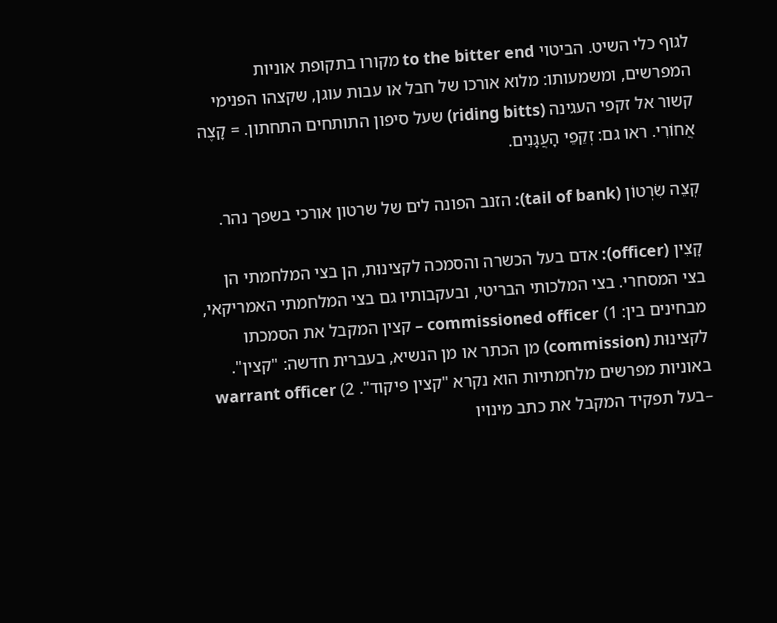לגוף כלי השיט. הביטוי to the bitter end מקורו בתקופת אוניות המפרשים, ומשמעותו: מלוא אורכו של חבל או עבות עוגן, שקצהו הפנימי קשור אל זקפי העגינה (riding bitts) שעל סיפון התותחים התחתון. = קָצֶה אֲחוֹרִי. ראו גם: זְקֵפֵי הָעֲגָנִים.

קְצֵה שִׂרְטוֹן (tail of bank): הזנב הפונה לים של שרטון אורכי בשפך נהר.

קָצִין (officer): אדם בעל הכשרה והסמכה לקצינוּת, הן בצי המלחמתי הן בצי המסחרי. בצי המלכותי הבריטי, ובעקבותיו גם בצי המלחמתי האמריקאי, מבחינים בין: 1) commissioned officer – קצין המקבל את הסמכתו לקצינוּת (commission) מן הכתר או מן הנשיא, בעברית חדשה: "קצין". באוניות מפרשים מלחמתיות הוא נקרא "קצין פיקוד". 2) warrant officer –בעל תפקיד המקבל את כתב מינויו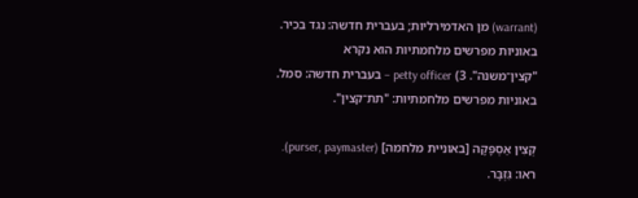(warrant) מן האדמירליות; בעברית חדשה: נגד בכיר. באוניות מפרשים מלחמתיות הוא נקרא "קצין־משנה". 3) petty officer – בעברית חדשה: סמל. באוניות מפרשים מלחמתיות: "תת־קצין".

קְצִין אַסְפָּקָה [באוניית מלחמה] (purser, paymaster). ראו: גִּזְבָּר.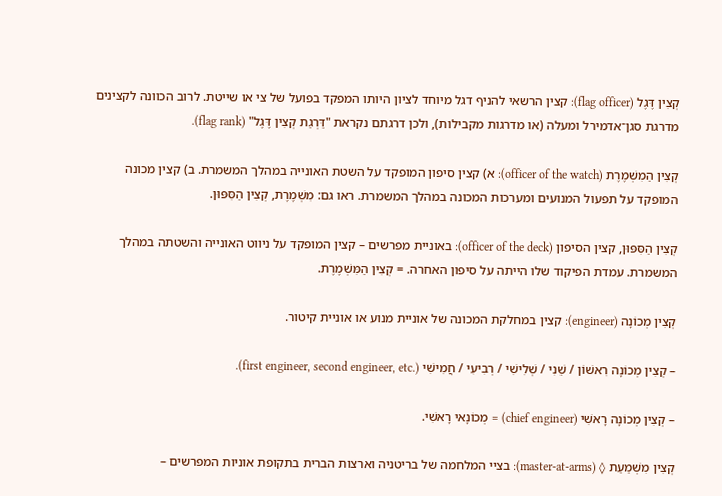קְצִין דֶּגֶל (flag officer): קצין הרשאי להניף דגל מיוחד לציון היותו המפקד בפועל של צי או שייטת. לרוב הכוונה לקצינים מדרגת סגן־אדמירל ומעלה (או מדרגות מקבילות), ולכן דרגתם נקראת "דַּרְגַת קְצִין דֶּגֶל" (flag rank).

קְצִין הַמִשְׁמֶרֶת (officer of the watch): א) קצין סיפון המופקד על השטת האונייה במהלך המשמרת. ב) קצין מכונה המופקד על תפעול המנועים ומערכות המכונה במהלך המשמרת. ראו גם: מִשְׁמֶרֶת, קְצִין הַסִּפּוּן.

קְצִין הַסִּפּוּן, קצין הסיפון (officer of the deck): באוניית מפרשים – קצין המופקד על ניווט האונייה והשטתה במהלך המשמרת. עמדת הפיקוד שלו הייתה על סיפון האחרה. = קְצִין הַמִּשְׁמֶרֶת.

קְצִין מְכוֹנָה (engineer): קצין במחלקת המכונה של אוניית מנוע או אוניית קיטור.

– קְצִין מְכוֹנָה רִאשׁוֹן / שֵׁנִי / שְׁלִישִׁי / רְבִיעִי / חֲמִישִׁי (.first engineer, second engineer, etc).

– קְצִין מְכוֹנָה רָאשִׁי (chief engineer) = מְכוֹנָאי רָאשִׁי.

קְצִין מִשְׁמַעַת ◊ (master-at-arms): בציי המלחמה של בריטניה וארצות הברית בתקופת אוניות המפרשים –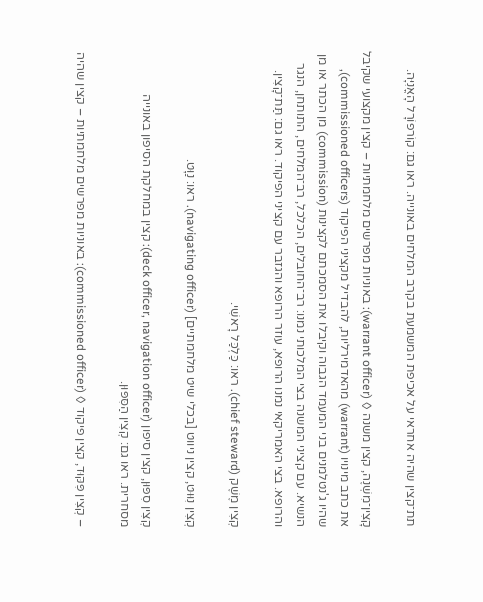תת־קצין שהיה אחראי על אכיפת המשמעת בקרב המלחים באונייה. ראו גם: קוֹרפוֹרָל הָאֳנִיָּה.

קָצִין־מִשְׁנֶה, קצין משנה ◊ (warrant officer): באוניות מפרשים מלחמתיות – קצין מקצועי שקיבל את כתב מינויו (warrant) מהאדמירליות, להבדיל מקציני הפיקוד (commissioned officers), שהיו ג'נטלמנים בני המעמד הגבוה וקיבלו את הסמכתם לקצינות (commission) מן הכתר או מן הנשיא. עם קציני המשנה בצי המלכותי נמנו: רב־החובלים, הכלכל, רב־המלחים, התותחן, הנגר והרופא. בצי האמריקאי נמנו הרופא, עוזר הרופא והגזבר עם קציני הפיקוד. ראו גם: תַּת־קָצִין.

קְצִין מֶשֶׁק (chief steward). ראו: כַּלְכַּל רָאשִׁי.

קְצִין נִוּוּט, קצין ניווט [בכלי שיט מלחמתיים] (navigating officer). ראו: נַוָּט.

קְצִין סִפּוּן, קצין סיפון (deck officer, navigation officer): קצין במחלקת הסיפון באונייה מסחרית. ראו גם: קְצִין הַסִּפּוּן.

– קְצִין פִּקּוּד, קצין פיקוד ◊ (commissioned officer): באוניות מפרשים מלחמתיות – קצין שהיה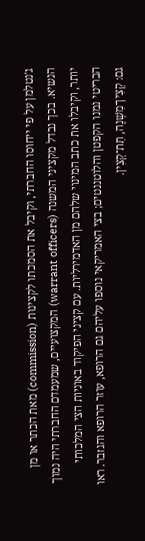ג'נטלמן על פי ייחוסו החברתי, וקיבל את הסמכתו לקצינוּת (commission) מאת הכתר או מן הנשיא. בכך נבדל מקציני המשנה (warrant officers) המקצועיים, שמעמדם החברתי היה נמוך יותר, וקיבלו את כתב המינוי שלהם מן האדמירליות. עם קציני הפיקוד באוניות הצי המלכותי הבריטי נמנו הקפטן והלוטננטים; בצי האמריקאי נוספו עליהם גם הרופא, עוזר הרופא והגזבר. ראו גם: קָצִין־מִשְׁנֶה, תַּת־קָצִין.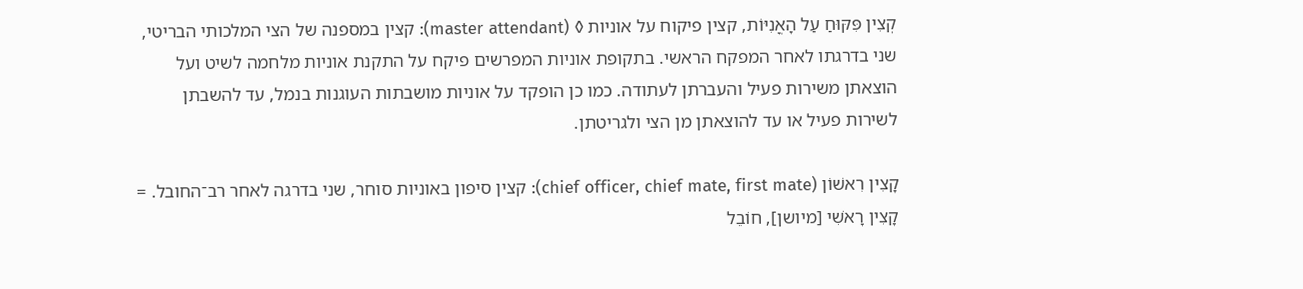קְצִין פִּקּוּחַ עַל הָאֳנִיּוֹת, קצין פיקוח על אוניות ◊ (master attendant): קצין במספנה של הצי המלכותי הבריטי, שני בדרגתו לאחר המפקח הראשי. בתקופת אוניות המפרשים פיקח על התקנת אוניות מלחמה לשיט ועל הוצאתן משירות פעיל והעברתן לעתודה. כמו כן הופקד על אוניות מושבתות העוגנות בנמל, עד להשבתן לשירות פעיל או עד להוצאתן מן הצי ולגריטתן.

קָצִין רִאשׁוֹן (chief officer, chief mate, first mate): קצין סיפון באוניות סוחר, שני בדרגה לאחר רב־החובל. = קָצִין רָאשִׁי [מיושן], חוֹבֵל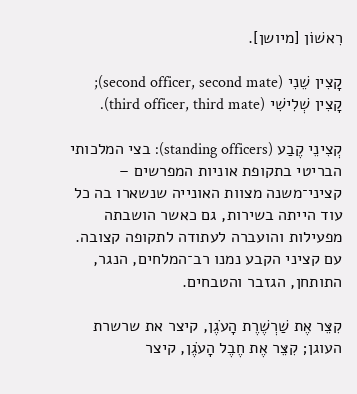רִאשׁוֹן [מיושן].

קָצִין שֵׁנִי (second officer, second mate); קָצִין שְׁלִישִׁי (third officer, third mate).

קְצִינֵי קֶבַע (standing officers): בצי המלכותי הבריטי בתקופת אוניות המפרשים – קציני־משנה מצוות האונייה שנשארו בה כל עוד הייתה בשירות, גם כאשר הושבתה מפעילות והועברה לעתודה לתקופה קצובה. עם קציני הקבע נמנו רב־המלחים, הנגר, התותחן, הגזבר והטבחים.

קִצֵּר אֶת שַׁרְשֶׁרֶת הָעֹגֶן, קיצר את שרשרת העוגן; קִצֵּר אֶת חֶבֶל הָעֹגֶן, קיצר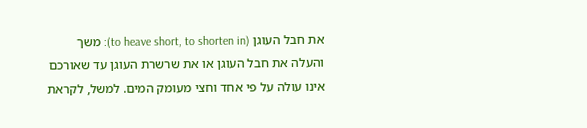את חבל העוגן (to heave short, to shorten in): משך והעלה את חבל העוגן או את שרשרת העוגן עד שאורכם אינו עולה על פי אחד וחצי מעומק המים. למשל, לקראת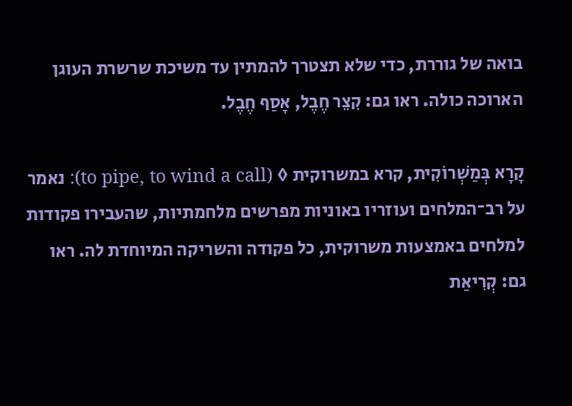בואה של גוררת, כדי שלא תצטרך להמתין עד משיכת שרשרת העוגן הארוכה כולה. ראו גם: קִצֵר חֶבֶל, אָסַף חֶבֶל.

קָרָא בְּמַשְׁרוֹקִית, קרא במשרוקית ◊ (to pipe, to wind a call): נאמר על רב־המלחים ועוזריו באוניות מפרשים מלחמתיות, שהעבירו פקודות למלחים באמצעות משרוקית, כל פקודה והשריקה המיוחדת לה. ראו גם: קְרִיאַת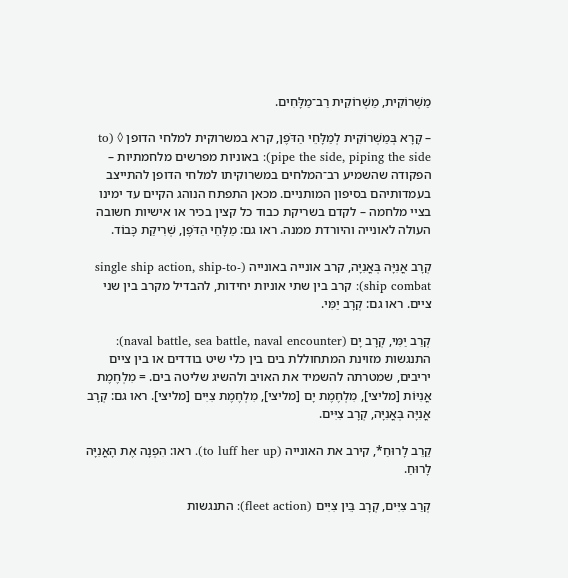מַשְׁרוֹקִית, מַשְׁרוֹקִית רַב־מַלָּחִים.

– קָרָא בְּמַשְׁרוֹקִית לְמַלָּחֵי הַדֹּפֶן, קרא במשרוקית למלחי הדופן ◊ (to pipe the side, piping the side): באוניות מפרשים מלחמתיות – הפקודה שהשמיע רב־המלחים במשרוקיתו למלחי הדופן להתייצב בעמדותיהם בסיפון המותניים. מכאן התפתח הנוהג הקיים עד ימינו בציי מלחמה – לקדם בשריקת כבוד כל קצין בכיר או אישיות חשובה העולה לאונייה והיורדת ממנה. ראו גם: מַלָּחֵי הַדֹּפֶן, שְׁרִיקַת כָּבוֹד.

קְרָב אֳנִיָּה בְּאֳנִיָּה, קרב אונייה באונייה (single ship action, ship-to-ship combat): קרב בין שתי אוניות יחידות, להבדיל מקרב בין שני ציים. ראו גם: קְרָב יַמִּי.

קְרַב יַמִּי, קְרָב יָם (naval battle, sea battle, naval encounter): התנגשות מזוינת המתחוללת בים בין כלי שיט בודדים או בין ציים יריבים, שמטרתה להשמיד את האויב ולהשיג שליטה בים. = מִלְחֶמֶת אֳנִיּוֹת [מליצי], מִלְחֶמֶת יָם [מליצי], מִלְחֶמֶת צִיִּים [מליצי]. ראו גם: קְרָב אֳנִיָּה בְּאֳנִיָּה, קְרָב צִיִּים.

קֵרֵב לָרוּחַ*, קירב את האונייה (to luff her up). ראו: הִפְנָה אֶת הָאֳנִיָּה לָרוּחַ.

קְרַב צִיִּים, קְרָב בֵּין צִיִּים (fleet action): התנגשות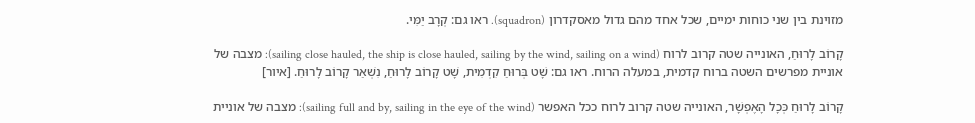מזוינת בין שני כוחות ימיים, שכל אחד מהם גדול מאסקדרון (squadron). ראו גם: קְרָב יַמִּי.

קָרוֹב לָרוּחַ, האונייה שטה קרוב לרוח (sailing close hauled, the ship is close hauled, sailing by the wind, sailing on a wind): מצבה של אוניית מפרשים השטה ברוח קדמית, במעלה הרוח. ראו גם: שָׁט בְּרוּחַ קִדְמִית, שָׁט קָרוֹב לָרוּחַ, נִשְׁאַר קָרוֹב לָרוּחַ. [איור]

קָרוֹב לָרוּחַ כְּכָל הָאֶפְשָׁר, האונייה שטה קרוב לרוח ככל האפשר (sailing full and by, sailing in the eye of the wind): מצבה של אוניית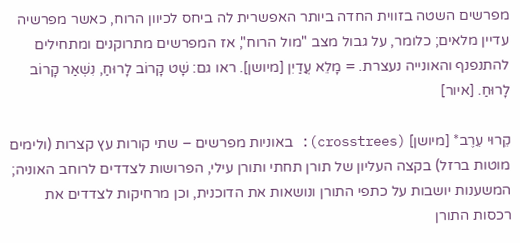מפרשים השטה בזווית החדה ביותר האפשרית לה ביחס לכיוון הרוח, כאשר מפרשיה עדיין מלאים; כלומר, על גבול מצב "מול הרוח", אז המפרשים מתרוקנים ומתחילים להתנפנף והאונייה נעצרת. = מָלֵא עֲדַיִן [מיושן]. ראו גם: שָׁט קָרוֹב לָרוּחַ, נִשְׁאַר קָרוֹב לָרוּחַ. [איור]

קֵרוּי עֵרֶב* [מיושן] (crosstrees): באוניות מפרשים – שתי קורות עץ קצרות (ולימים מוטות ברזל) בקצה העליון של תורן תחתי ותורן עילי, הפרושות לצדדים לרוחב האוניה; המשענות יושבות על כתפי התורן ונושאות את הדוכנית, וכן מרחיקות לצדדים את רכסות התורן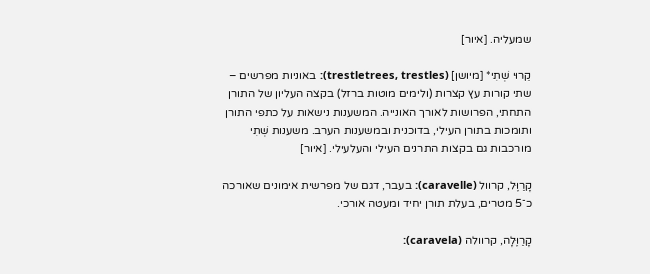שמעליה. [איור]

קֵרוּי שְׁתִי* [מיושן] (trestletrees, trestles): באוניות מפרשים – שתי קורות עץ קצרות (ולימים מוטות ברזל) בקצה העליון של התורן התחתי, הפרושות לאורך האונייה. המשענות נישאות על כתפי התורן ותומכות בתורן העילי, בדוכנית ובמשענות הערב. משענות שְׁתִי מורכבות גם בקצות התרנים העילי והעלעילי. [איור]

קָרַוֶּל, קרוול (caravelle): בעבר, דגם של מפרשית אימונים שאורכה כ־5 מטרים, בעלת תורן יחיד ומעטה אורכי.

קָרַוֶּלָה, קרוולה (caravela):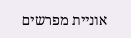אוניית מפרשים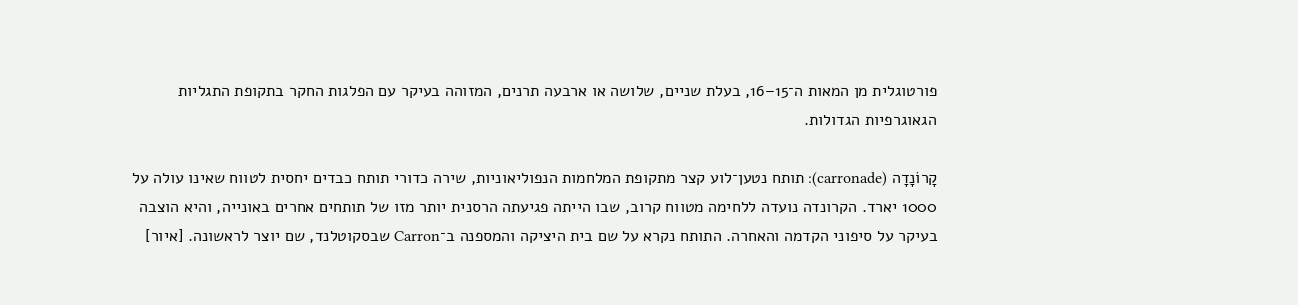פורטוגלית מן המאות ה־15–16, בעלת שניים, שלושה או ארבעה תרנים, המזוהה בעיקר עם הפלגות החקר בתקופת התגליות הגאוגרפיות הגדולות.

קָרוֹנָדָה (carronade): תותח נטען־לוע קצר מתקופת המלחמות הנפוליאוניות, שירה כדורי תותח כבדים יחסית לטווח שאינו עולה על 1000 יארד. הקרונדה נועדה ללחימה מטווח קרוב, שבו הייתה פגיעתה הרסנית יותר מזו של תותחים אחרים באונייה, והיא הוצבה בעיקר על סיפוני הקדמה והאחרה. התותח נקרא על שם בית היציקה והמספנה ב־Carron שבסקוטלנד, שם יוצר לראשונה. [איור]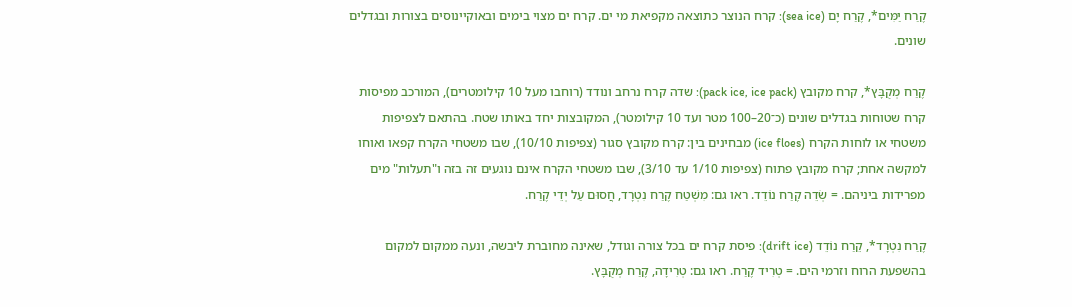קֶרַח יַמִּים*, קֶרַח יָם (sea ice): קרח הנוצר כתוצאה מקפיאת מי ים. קרח ים מצוי בימים ובאוקיינוסים בצורות ובגדלים שונים.

קֶרַח מְקֻבָּץ*, קרח מקובץ (pack ice, ice pack): שדה קרח נרחב ונודד (רוחבו מעל 10 קילומטרים), המורכב מפיסות קרח שטוחות בגדלים שונים (כ־20–100 מטר ועד 10 קילומטר), המקובצות יחד באותו שטח. בהתאם לצפיפות משטחי או לוחות הקרח (ice floes) מבחינים בין: קרח מקובץ סגור (צפיפות 10/10), שבו משטחי הקרח קפאו ואוחו למקשה אחת; קרח מקובץ פתוח (צפיפות 1/10 עד 3/10), שבו משטחי הקרח אינם נוגעים זה בזה ו"תעלות" מים מפרידות ביניהם. = שְׂדֵה קֶרַח נוֹדֵד. ראו גם: מִשְׁטַח קֶרַח נִטְרָד, חֲסוּם עַל יְדֵי קֶרַח.

קֶרַח נִטְרָד*, קֵרַח נוֹדֵד (drift ice): פיסת קרח ים בכל צורה וגודל, שאינה מחוברת ליבשה, ונעה ממקום למקום בהשפעת הרוח וזרמי הים. = טְרִיד קֶרַח. ראו גם: טְרִידָה, קֶרַח מְקֻבָּץ.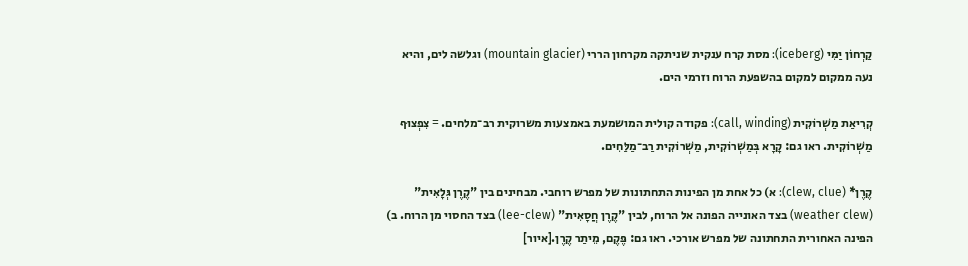קַרְחוֹן יַמִּי (iceberg): מסת קרח ענקית שניתקה מקרחון הררי (mountain glacier) וגלשה לים, והיא נעה ממקום למקום בהשפעת הרוח וזרמי הים.

קְרִיאַת מַשְׁרוֹקִית (call, winding): פקודה קולית המושמעת באמצעות משרוקית רב־מלחים. = צִפְצוּף מַשְׁרוֹקִית. ראו גם: קָרָא בְּמַשְׁרוֹקִית, מַשְׁרוֹקִית רַב־מַלַּחִים.

קֶרֶן* (clew, clue): א) כל אחת מן הפינות התחתונות של מפרש רוחבי. מבחינים בין "קֶרֶן גְּלָאִית" (weather clew) בצד האונייה הפונה אל הרוח, לבין "קֶרֶן חֲסָאִית" (lee-clew) בצד החסוי מן הרוח. ב) הפינה האחורית התחתונה של מפרש אורכי. ראו גם: פֶּקֶם, מֵיתַר קֶרֶן.[איור]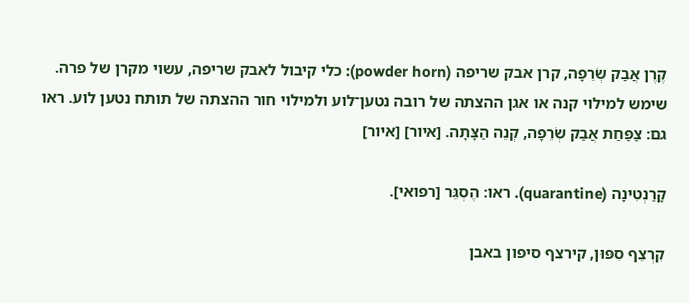קֶרֶן אֲבַק שְׂרֵפָה, קרן אבק שריפה (powder horn): כלי קיבול לאבק שריפה, עשוי מקרן של פרה. שימש למילוי קנה או אגן ההצתה של רובה נטען־לוע ולמילוי חור ההצתה של תותח נטען לוע. ראו גם: צַפַּחַת אֲבַק שְׂרֵפָה, קְנֵה הַצָּתָה. [איור] [איור]

קָרַנְטִינָה (quarantine). ראו: הֶסְגֵּר [רפואי].

קִרְצֵף סִפּוּן, קירצף סיפון באבן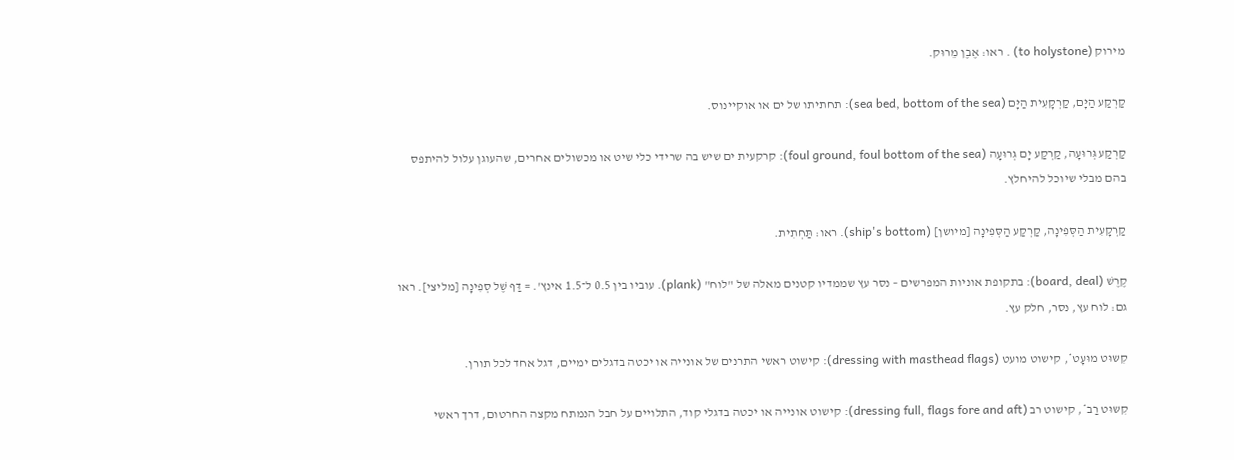מירוק (to holystone) . ראו: אֶבֶן מֵרוּק.

קַרְקַע הַיָּם, קַרְקָעִית הַיָּם (sea bed, bottom of the sea): תחתיתו של ים או אוקיינוס.

קַרְקַע גְּרוּעָה, קַרְקַע יָם גְּרוּעָה (foul ground, foul bottom of the sea): קרקעית ים שיש בה שרידי כלי שיט או מכשולים אחרים, שהעוגן עלול להיתפס בהם מבלי שיוכל להיחלץ.

קַרְקָעִית הַסְּפִינָה, קַרְקַע הַסְּפִינָה [מיושן] (ship's bottom). ראו: תַּחְתִית.

קֶרֶשׁ (board, deal): בתקופת אוניות המפרשים – נסר עץ שממדיו קטנים מאלה של "לוח" (plank). עוביו בין 0.5 ל־1.5 אינץ'. = דַּף שֶׁל סְפִינָה [מליצי]. ראו גם: לוח עץ, נסר, חלק עץ.

קִשּוּט מוּעָט*, קישוט מועט (dressing with masthead flags): קישוט ראשי התרנים של אונייה או יכטה בדגלים ימיים, דגל אחד לכל תורן.

קִשּוּט רַב*, קישוט רב (dressing full, flags fore and aft): קישוט אונייה או יכטה בדגלי קוד, התלויים על חבל הנמתח מקצה החרטום, דרך ראשי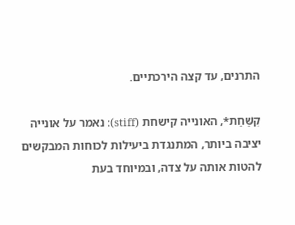התרנים, עד קצה הירכתיים.

קִשַּׁחַת*, האונייה קישחת (stiff): נאמר על אונייה יציבה ביותר, המתנגדת ביעילות לכוחות המבקשים להטות אותה על צדה, ובמיוחד בעת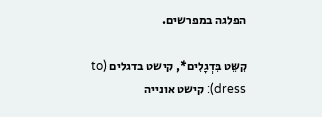הפלגה במפרשים.

קִשֵּט בִּדְגָלִים*, קישט בדגלים (to dress): קישט אונייה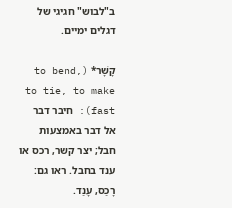ב"לבוש" חגיגי של דגלים ימיים.

קָשָׁר* (to bend, to tie, to make fast): חיבר דבר אל דבר באמצעות חבל; יצר קשר, רכס או ענד בחבל. ראו גם: רָכַס, עָנַד.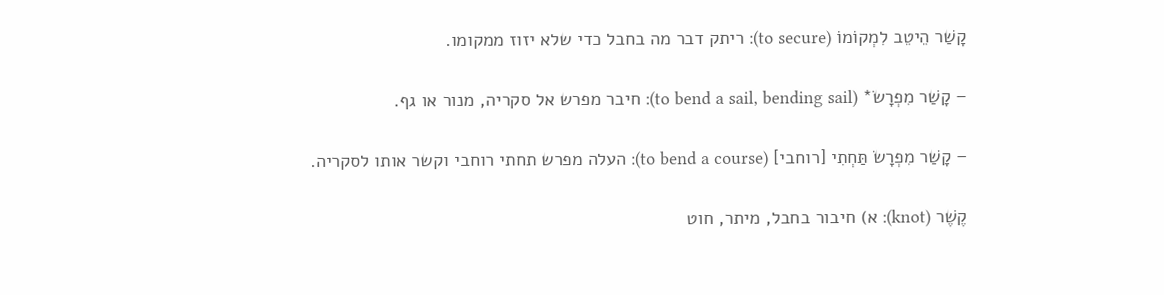קָשַׁר הֵיטֵב לִמְקוֹמוֹ (to secure): ריתק דבר מה בחבל כדי שלא יזוז ממקומו.

– קָשַׁר מִפְרָשׂ* (to bend a sail, bending sail): חיבר מפרש אל סקריה, מנור או גף.

– קָשַׁר מִפְרָשׂ תַּחְתִי [רוחבי] (to bend a course): העלה מפרש תחתי רוחבי וקשר אותו לסקריה.

קֶשֶׁר (knot): א) חיבור בחבל, מיתר, חוט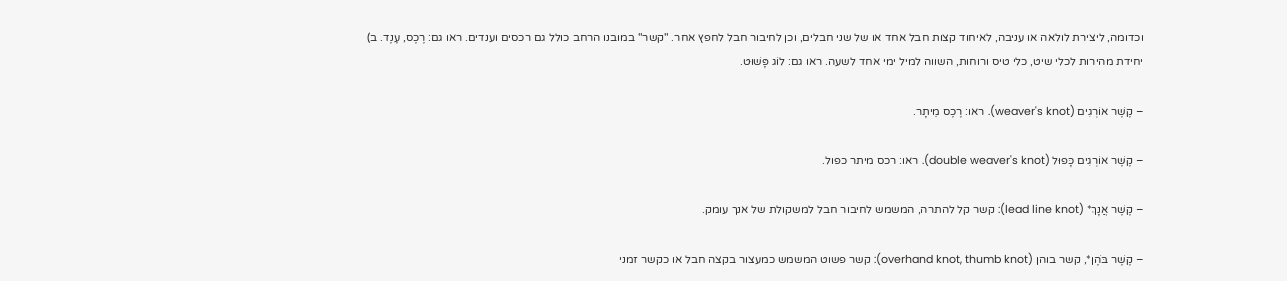וכדומה, ליצירת לולאה או עניבה, לאיחוד קצות חבל אחד או של שני חבלים, וכן לחיבור חבל לחפץ אחר. "קשר" במובנו הרחב כולל גם רכסים וענדים. ראו גם: רֶכֶס, עֶנֶד. ב) יחידת מהירות לכלי שיט, כלי טיס ורוחות, השווה למיל ימי אחד לשעה. ראו גם: לוֹג פָּשׁוּט.

– קֶשֶׁר אוֹרְגִים (weaver's knot). ראו: רֶכֶס מֵיתָר.

– קֶשֶׁר אוֹרְגִים כָּפוּל (double weaver's knot). ראו: רכס מיתר כפול.

– קֶשֶׁר אֲנָךְ* (lead line knot): קשר קל להתרה, המשמש לחיבור חבל למשקולת של אנך עומק.

– קֶשֶׁר בֹּהֶן*, קשר בוהן (overhand knot, thumb knot): קשר פשוט המשמש כמעצור בקצה חבל או כקשר זמני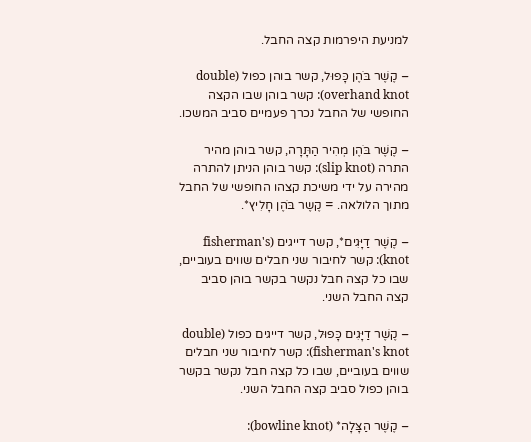למניעת היפרמות קצה החבל.

– קֶשֶׁר בֹּהֶן כָּפוּל, קשר בוהן כפול (double overhand knot): קשר בוהן שבו הקצה החופשי של החבל נכרך פעמיים סביב המשכו.

– קֶשֶׁר בֹּהֶן מְהִיר הַתָּרָה, קשר בוהן מהיר התרה (slip knot): קשר בוהן הניתן להתרה מהירה על ידי משיכת קצהו החופשי של החבל מתוך הלולאה. = קֶשֶר בֹּהֶן חָלִיץ*.

– קֶשֶׁר דַיָּגִים*, קשר דייגים (fisherman's knot): קשר לחיבור שני חבלים שווים בעוביים, שבו כל קצה חבל נקשר בקשר בוהן סביב קצה החבל השני.

– קֶשֶׁר דַיָּגִים כָּפוּל, קשר דייגים כפול (double fisherman's knot): קשר לחיבור שני חבלים שווים בעוביים, שבו כל קצה חבל נקשר בקשר בוהן כפול סביב קצה החבל השני.

– קֶשֶׁר הַצָּלָה* (bowline knot):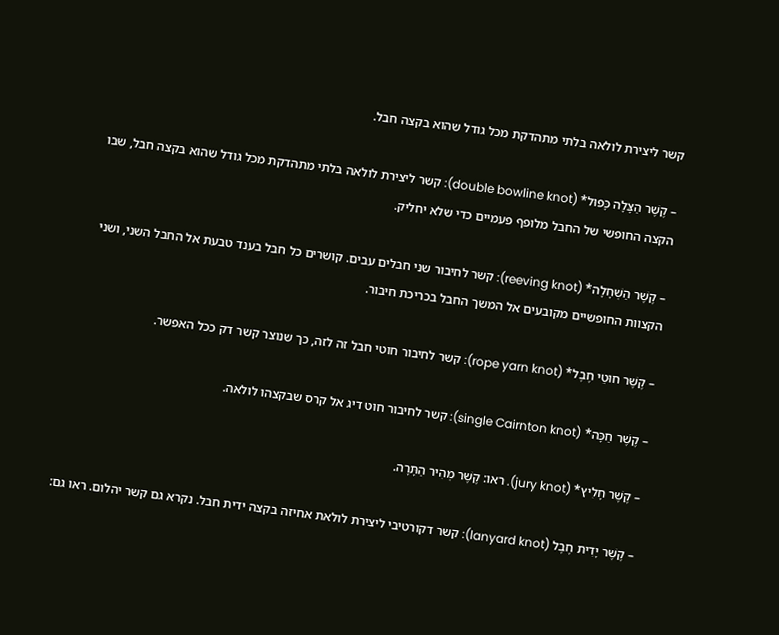קשר ליצירת לולאה בלתי מתהדקת מכל גודל שהוא בקצה חבל.

– קֶשֶׁר הַצָּלָה כָּפוּל* (double bowline knot): קשר ליצירת לולאה בלתי מתהדקת מכל גודל שהוא בקצה חבל, שבו הקצה החופשי של החבל מלופף פעמיים כדי שלא יחליק.

– קֶשֶׁר הַשְׁחָלָה* (reeving knot): קשר לחיבור שני חבלים עבים. קושרים כל חבל בענד טבעת אל החבל השני, ושני הקצוות החופשיים מקובעים אל המשך החבל בכריכת חיבור.

– קֶשֶׁר חוּטֵי חֶבֶל* (rope yarn knot): קשר לחיבור חוטי חבל זה לזה, כך שנוצר קשר דק ככל האפשר.

– קֶשֶׁר חַכָּה* (single Cairnton knot): קשר לחיבור חוט דיג אל קרס שבקצהו לולאה.

– קֶשֶׁר חָלִיץ* (jury knot). ראו: קֶשֶׁר מְהִיר הַתָּרָה.

– קֶשֶׁר יָדִית חֶבֶל (lanyard knot): קשר דקורטיבי ליצירת לולאת אחיזה בקצה ידית חבל. נקרא גם קשר יהלום. ראו גם: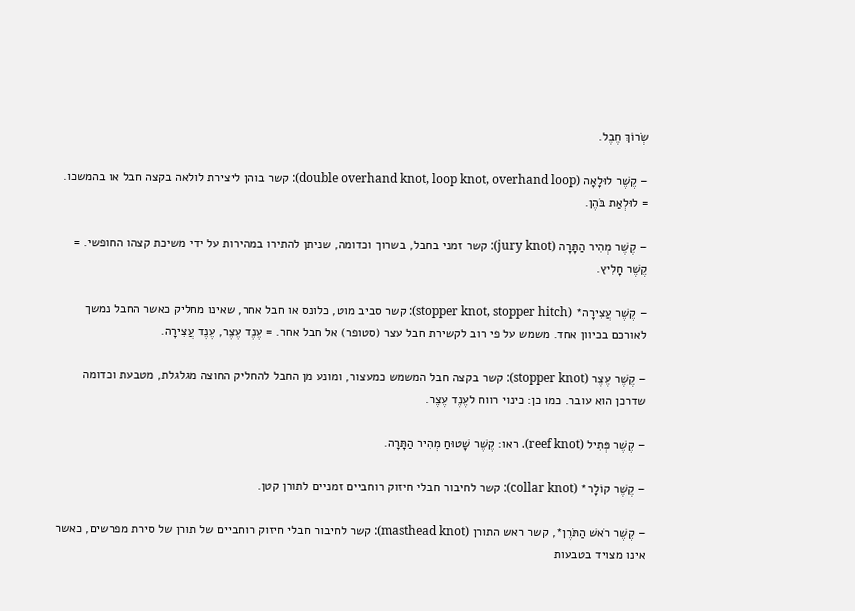שְׂרוֹךְ חֶבֶל.

– קֶשֶׁר לוּלָאָה (double overhand knot, loop knot, overhand loop): קשר בוהן ליצירת לולאה בקצה חבל או בהמשכו. = לוּלְאַת בֹּהֶן.

– קֶשֶׁר מְהִיר הַתָּרָה (jury knot): קשר זמני בחבל, בשרוך וכדומה, שניתן להתירו במהירות על ידי משיכת קצהו החופשי. = קֶשֶׁר חָלִיץ.

– קֶשֶׁר עֲצִירָה* (stopper knot, stopper hitch): קשר סביב מוט, כלונס או חבל אחר, שאינו מחליק כאשר החבל נמשך לאורכם בכיוון אחד. משמש על פי רוב לקשירת חבל עצר (סטופר) אל חבל אחר. = עֶנֶד עֶצֶר, עֶנֶד עֲצִירָה.

– קֶשֶׁר עֶצֶר (stopper knot): קשר בקצה חבל המשמש כמעצור, ומונע מן החבל להחליק החוצה מגלגלת, מטבעת וכדומה שדרכן הוא עובר. כמו כן: כינוי רווח לעֶנֶד עֶצֶר.

– קֶשֶׁר פְּתִיל (reef knot). ראו: קֶשֶׁר שָׁטוּחַ מְהִיר הַתָּרָה.

– קֶשֶׁר קוֹלָר* (collar knot): קשר לחיבור חבלי חיזוק רוחביים זמניים לתורן קטן.

– קֶשֶׁר רֹאשׁ הַתֹּרֶן*, קשר ראש התורן (masthead knot): קשר לחיבור חבלי חיזוק רוחביים של תורן של סירת מפרשים, כאשר אינו מצויד בטבעות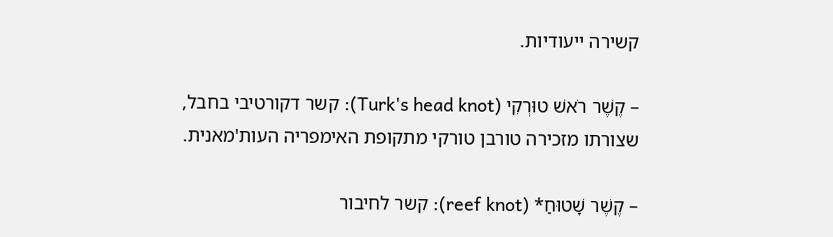קשירה ייעודיות.

– קֶשֶׁר רֹאשׁ טוּרְקִי (Turk's head knot): קשר דקורטיבי בחבל, שצורתו מזכירה טורבן טורקי מתקופת האימפריה העות'מאנית.

– קֶשֶׁר שָׁטוּחַ* (reef knot): קשר לחיבור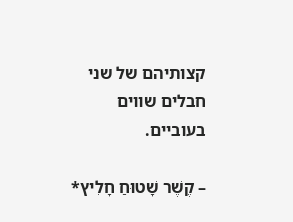קצותיהם של שני חבלים שווים בעוביים.

– קֶשֶׁר שָׁטוּחַ חָלִיץ*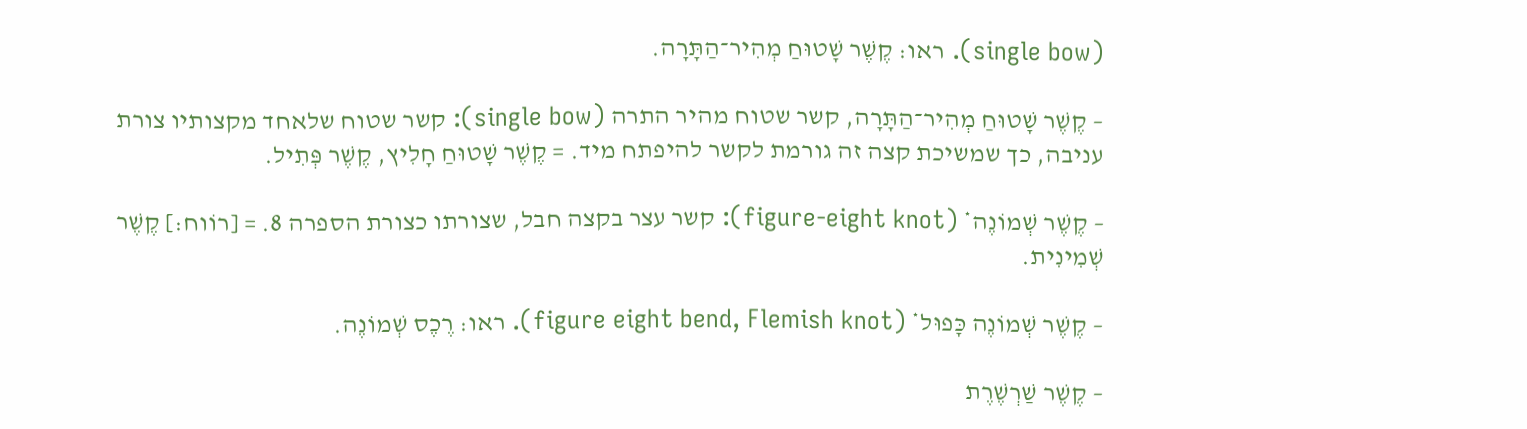(single bow). ראו: קֶשֶׁר שָׁטוּחַ מְהִיר־הַתָּרָה.

– קֶשֶׁר שָׁטוּחַ מְהִיר־הַתָּרָה, קשר שטוח מהיר התרה (single bow): קשר שטוח שלאחד מקצותיו צורת עניבה, כך שמשיכת קצה זה גורמת לקשר להיפתח מיד. = קֶשֶׁר שָׁטוּחַ חָלִיץ, קֶשֶׁר פְּתִיל.

– קֶשֶׁר שְׁמוֹנֶה* (figure-eight knot): קשר עצר בקצה חבל, שצורתו כצורת הספרה 8. = [רוֹוח:] קֶשֶׁר שְׁמִינִית.

– קֶשֶׁר שְׁמוֹנֶה כָּפוּל* (figure eight bend, Flemish knot). ראו: רֶכֶס שְׁמוֹנֶה.

– קֶשֶׁר שַׁרְשֶׁרֶת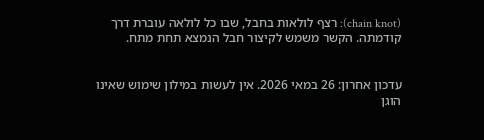(chain knot): רצף לולאות בחבל, שבו כל לולאה עוברת דרך קודמתה. הקשר משמש לקיצור חבל הנמצא תחת מתח.


עדכון אחרון: 26 במאי 2026. אין לעשות במילון שימוש שאינו הוגן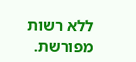ללא רשות מפורשת.